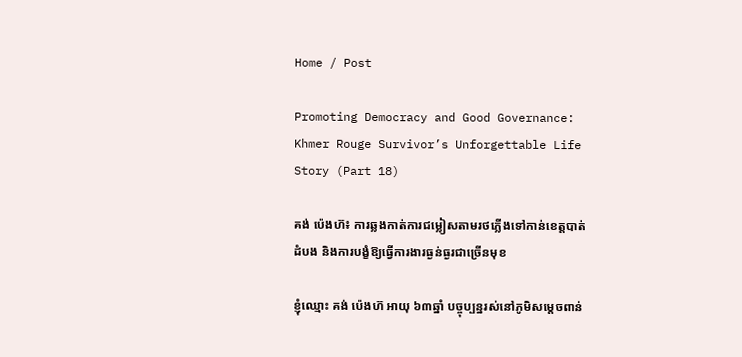Home / Post

Promoting Democracy and Good Governance: Khmer Rouge Survivor’s Unforgettable Life Story (Part 18)

គង់ ប៉េងហ៊៖ ការឆ្លងកាត់ការជម្លៀសតាមរថភ្លើងទៅកាន់ខេត្តបាត់ដំបង និងការបង្ខំឱ្យធ្វើការងារធ្ងន់ធ្ងរជាច្រើនមុខ

ខ្ញុំឈ្មោះ គង់ ប៉េងហ៊ អាយុ ៦៣ឆ្នាំ បច្ចុប្បន្នរស់នៅភូមិសម្ដេចពាន់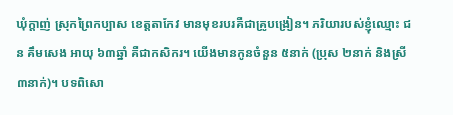ឃុំក្ដាញ់ ស្រុកព្រៃកប្បាស ខេត្តតាកែវ មានមុខរបរគឺជាគ្រូបង្រៀន។ ភរិយារបស់ខ្ញុំឈ្មោះ ជន គឹមសេង អាយុ ៦៣ឆ្នាំ គឺជាកសិករ។ យើងមានកូនចំនួន ៥នាក់ (ប្រុស ២នាក់ និងស្រី ៣នាក់)។ បទពិសោ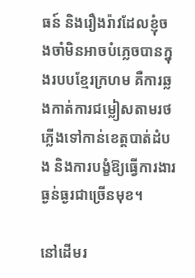ធន៍ និងរឿងរ៉ាវដែលខ្ញុំចងចាំមិនអាចបំភ្លេចបានក្នុងរបបខ្មែរក្រហម គឺការឆ្លងកាត់ការជម្លៀសតាមរថភ្លើងទៅកាន់ខេត្តបាត់ដំបង និងការបង្ខំឱ្យធ្វើការងារធ្ងន់ធ្ងរជាច្រើនមុខ។

នៅដើមរ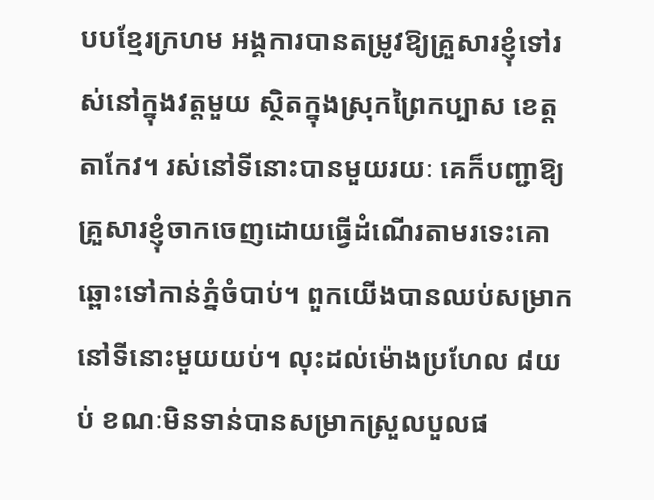បបខ្មែរក្រហម អង្គការបានតម្រូវឱ្យគ្រួសារខ្ញុំទៅរស់នៅក្នុងវត្តមួយ ស្ថិតក្នុងស្រុកព្រៃកប្បាស ខេត្តតាកែវ។ រស់នៅទីនោះបានមួយរយៈ គេក៏បញ្ជាឱ្យគ្រួសារខ្ញុំចាកចេញដោយធ្វើដំណើរតាមរទេះគោឆ្ពោះទៅកាន់ភ្នំចំបាប់។ ពួកយើងបានឈប់សម្រាកនៅទីនោះមួយយប់។ លុះដល់ម៉ោងប្រហែល ៨យប់ ខណៈមិនទាន់បានសម្រាកស្រួលបួលផ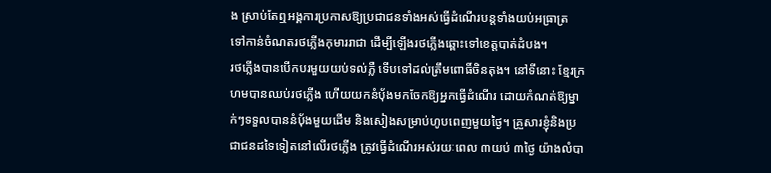ង ស្រាប់តែឮអង្គការប្រកាសឱ្យប្រជាជនទាំងអស់ធ្វើដំណើរបន្តទាំងយប់អធ្រាត្រ ទៅកាន់ចំណតរថភ្លើងកុមាររាជា ដើម្បីឡើងរថភ្លើងឆ្ពោះទៅខេត្តបាត់ដំបង។
រថភ្លើងបានបើកបរមួយយប់ទល់ភ្លឺ ទើបទៅដល់ត្រឹមពោធិ៍ចិនតុង។ នៅទីនោះ ខ្មែរក្រហមបានឈប់រថភ្លើង ហើយយកនំបុ័ងមកចែកឱ្យអ្នកធ្វើដំណើរ ដោយកំណត់ឱ្យម្នាក់ៗទទួលបាននំបុ័ងមួយដើម និងសៀងសម្រាប់ហូបពេញមួយថ្ងៃ។ គ្រួសារខ្ញុំនិងប្រជាជនដទៃទៀតនៅលើរថភ្លើង ត្រូវធ្វើដំណើរអស់រយៈពេល ៣យប់ ៣ថ្ងៃ យ៉ាងលំបា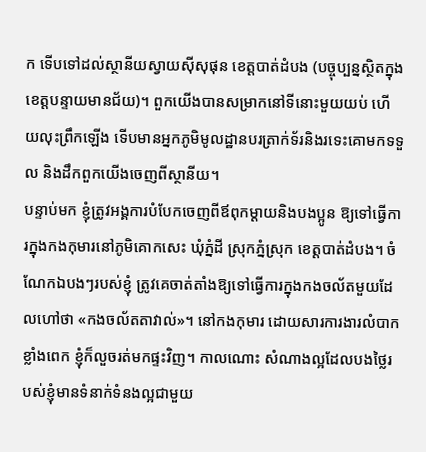ក ទើបទៅដល់ស្ថានីយស្វាយស៊ីសុផុន ខេត្តបាត់ដំបង (បច្ចុប្បន្នស្ថិតក្នុងខេត្តបន្ទាយមានជ័យ)។ ពួកយើងបានសម្រាកនៅទីនោះមួយយប់ ហើយលុះព្រឹកឡើង ទើបមានអ្នកភូមិមូលដ្ឋានបរត្រាក់ទ័រនិងរទេះគោមកទទួល និងដឹកពួកយើងចេញពីស្ថានីយ។
បន្ទាប់មក ខ្ញុំត្រូវអង្គការបំបែកចេញពីឪពុកម្ដាយនិងបងប្អូន ឱ្យទៅធ្វើការក្នុងកងកុមារនៅភូមិគោកសេះ ឃុំភ្នំដី ស្រុកភ្នំស្រុក ខេត្តបាត់ដំបង។ ចំណែកឯបងៗរបស់ខ្ញុំ ត្រូវគេចាត់តាំងឱ្យទៅធ្វើការក្នុងកងចល័តមួយដែលហៅថា «កងចល័តតាវាល់»។ នៅកងកុមារ ដោយសារការងារលំបាកខ្លាំងពេក ខ្ញុំក៏លួចរត់មកផ្ទះវិញ។ កាលណោះ សំណាងល្អដែលបងថ្លៃរបស់ខ្ញុំមានទំនាក់ទំនងល្អជាមួយ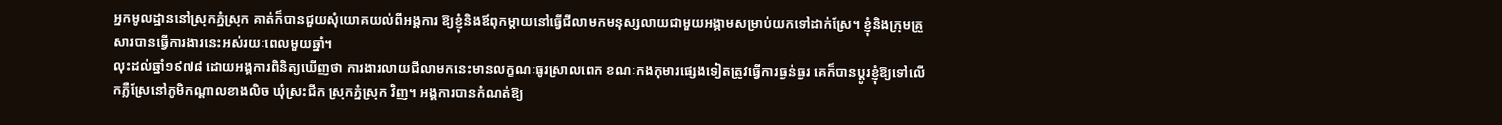អ្នកមូលដ្ឋាននៅស្រុកភ្នំស្រុក គាត់ក៏បានជួយសុំយោគយល់ពីអង្គការ ឱ្យខ្ញុំនិងឪពុកម្ដាយនៅធ្វើជីលាមកមនុស្សលាយជាមួយអង្កាមសម្រាប់យកទៅដាក់ស្រែ។ ខ្ញុំនិងក្រុមគ្រួសារបានធ្វើការងារនេះអស់រយៈពេលមួយឆ្នាំ។
លុះដល់ឆ្នាំ១៩៧៨ ដោយអង្គការពិនិត្យឃើញថា ការងារលាយជីលាមកនេះមានលក្ខណៈធូរស្រាលពេក ខណៈកងកុមារផ្សេងទៀតត្រូវធ្វើការធ្ងន់ធ្ងរ គេក៏បានប្ដូរខ្ញុំឱ្យទៅលើកភ្លឺស្រែនៅភូមិកណ្ដាលខាងលិច ឃុំស្រះជីក ស្រុកភ្នំស្រុក វិញ។ អង្គការបានកំណត់ឱ្យ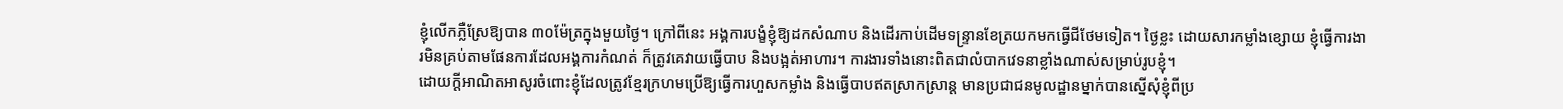ខ្ញុំលើកភ្លឺស្រែឱ្យបាន ៣០ម៉ែត្រក្នុងមួយថ្ងៃ។ ក្រៅពីនេះ អង្គការបង្ខំខ្ញុំឱ្យដកសំណាប និងដើរកាប់ដើមទន្ទ្រានខែត្រយកមកធ្វើជីថែមទៀត។ ថ្ងៃខ្លះ ដោយសារកម្លាំងខ្សោយ ខ្ញុំធ្វើការងារមិនគ្រប់តាមផែនការដែលអង្គការកំណត់ ក៏ត្រូវគេវាយធ្វើបាប និងបង្អត់អាហារ។ ការងារទាំងនោះពិតជាលំបាកវេទនាខ្លាំងណាស់សម្រាប់រូបខ្ញុំ។
ដោយក្ដីអាណិតអាសូរចំពោះខ្ញុំដែលត្រូវខ្មែរក្រហមប្រើឱ្យធ្វើការហួសកម្លាំង និងធ្វើបាបឥតស្រាកស្រាន្ត មានប្រជាជនមូលដ្ឋានម្នាក់បានស្នើសុំខ្ញុំពីប្រ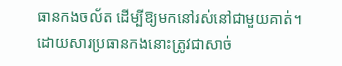ធានកងចល័ត ដើម្បីឱ្យមកនៅរស់នៅជាមួយគាត់។ ដោយសារប្រធានកងនោះត្រូវជាសាច់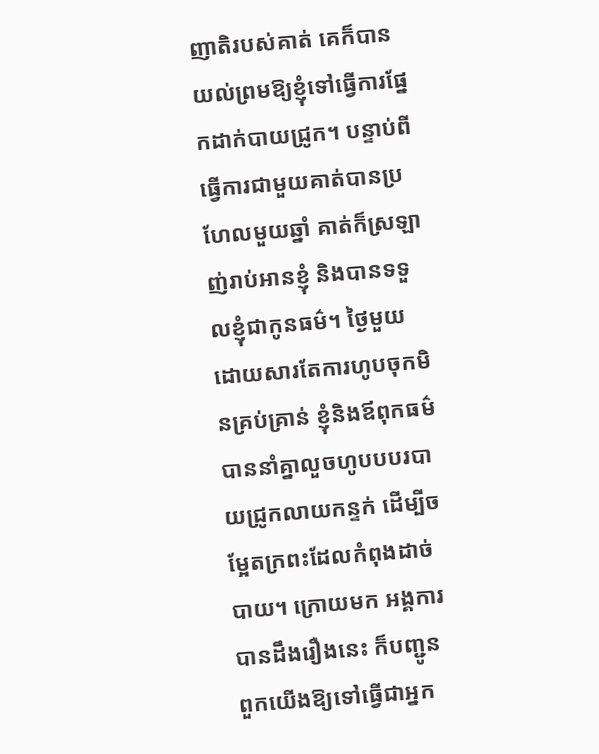ញាតិរបស់គាត់ គេក៏បានយល់ព្រមឱ្យខ្ញុំទៅធ្វើការផ្នែកដាក់បាយជ្រូក។ បន្ទាប់ពីធ្វើការជាមួយគាត់បានប្រហែលមួយឆ្នាំ គាត់ក៏ស្រឡាញ់រាប់អានខ្ញុំ និងបានទទួលខ្ញុំជាកូនធម៌។ ថ្ងៃមួយ ដោយសារតែការហូបចុកមិនគ្រប់គ្រាន់ ខ្ញុំនិងឪពុកធម៌បាននាំគ្នាលួចហូបបបរបាយជ្រូកលាយកន្ទក់ ដើម្បីចម្អែតក្រពះដែលកំពុងដាច់បាយ។ ក្រោយមក អង្គការបានដឹងរឿងនេះ ក៏បញ្ជូនពួកយើងឱ្យទៅធ្វើជាអ្នក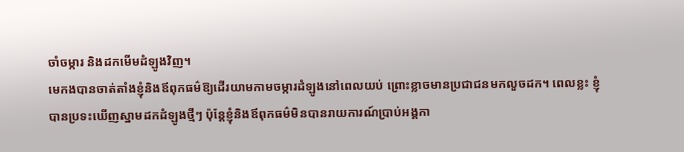ចាំចម្ការ និងដកមើមដំឡូងវិញ។
មេកងបានចាត់តាំងខ្ញុំនិងឪពុកធម៌ឱ្យដើរយាមកាមចម្ការដំឡូងនៅពេលយប់ ព្រោះខ្លាចមានប្រជាជនមកលួចដក។ ពេលខ្លះ ខ្ញុំបានប្រទះឃើញស្នាមដកដំឡូងថ្មីៗ ប៉ុន្តែខ្ញុំនិងឪពុកធម៌មិនបានរាយការណ៍ប្រាប់អង្គកា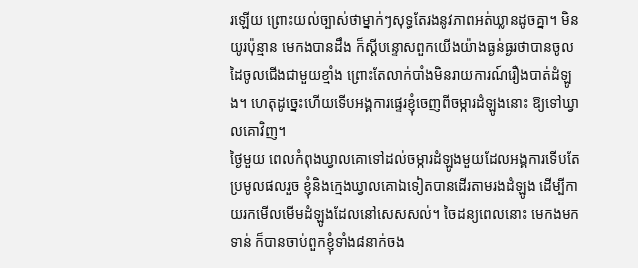រឡើយ ព្រោះយល់ច្បាស់ថាម្នាក់ៗសុទ្ធតែរងនូវភាពអត់ឃ្លានដូចគ្នា។ មិនយូរប៉ុន្មាន មេកងបានដឹង ក៏ស្ដីបន្ទោសពួកយើងយ៉ាងធ្ងន់ធ្ងរថាបានចូលដៃចូលជើងជាមួយខ្មាំង ព្រោះតែលាក់បាំងមិនរាយការណ៍រឿងបាត់ដំឡូង។ ហេតុដូច្នេះហើយទើបអង្គការផ្ទេរខ្ញុំចេញពីចម្ការដំឡូងនោះ ឱ្យទៅឃ្វាលគោវិញ។
ថ្ងៃមួយ ពេលកំពុងឃ្វាលគោទៅដល់ចម្ការដំឡូងមួយដែលអង្គការទើបតែប្រមូលផលរួច ខ្ញុំនិងក្មេងឃ្វាលគោឯទៀតបានដើរតាមរងដំឡូង ដើម្បីកាយរកមើលមើមដំឡូងដែលនៅសេសសល់។ ចៃដន្យពេលនោះ មេកងមកទាន់ ក៏បានចាប់ពួកខ្ញុំទាំង៨នាក់ចង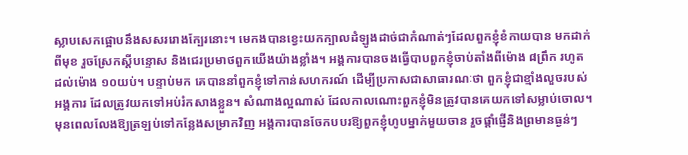ស្លាបសេកផ្អោបនឹងសសររោងក្បែរនោះ។ មេកងបានខ្វេះយកក្បាលដំឡូងដាច់ជាកំណាត់ៗដែលពួកខ្ញុំខំកាយបាន មកដាក់ពីមុខ រួចស្រែកស្ដីបន្ទោស និងជេរប្រមាថពួកយើងយ៉ាងខ្លាំង។ អង្គការបានចងធ្វើបាបពួកខ្ញុំចាប់តាំងពីម៉ោង ៨ព្រឹក រហូតដល់ម៉ោង ១០យប់។ បន្ទាប់មក គេបាននាំពួកខ្ញុំទៅកាន់សហករណ៍ ដើម្បីប្រកាសជាសាធារណៈថា ពួកខ្ញុំជាខ្មាំងលួចរបស់អង្គការ ដែលត្រូវយកទៅអប់រំកសាងខ្លួន។ សំណាងល្អណាស់ ដែលកាលណោះពួកខ្ញុំមិនត្រូវបានគេយកទៅសម្លាប់ចោល។ មុនពេលលែងឱ្យត្រឡប់ទៅកន្លែងសម្រាកវិញ អង្គការបានចែកបបរឱ្យពួកខ្ញុំហូបម្នាក់មួយចាន រួចផ្ដាំផ្ញើនិងព្រមានធ្ងន់ៗ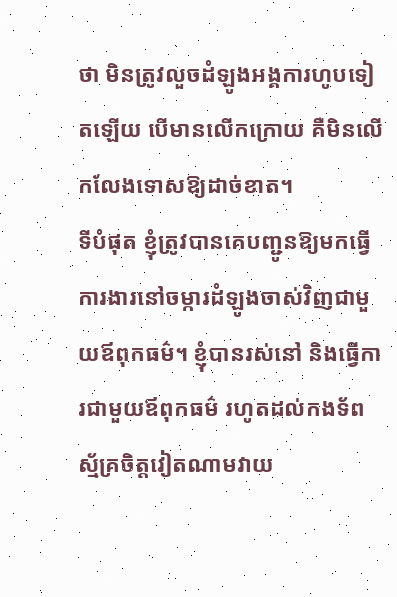ថា មិនត្រូវលួចដំឡូងអង្គការហូបទៀតឡើយ បើមានលើកក្រោយ គឺមិនលើកលែងទោសឱ្យដាច់ខាត។
ទីបំផុត ខ្ញុំត្រូវបានគេបញ្ជូនឱ្យមកធ្វើការងារនៅចម្ការដំឡូងចាស់វិញជាមួយឪពុកធម៌។ ខ្ញុំបានរស់នៅ និងធ្វើការជាមួយឪពុកធម៌ រហូតដល់កងទ័ពស្ម័គ្រចិត្តវៀតណាមវាយ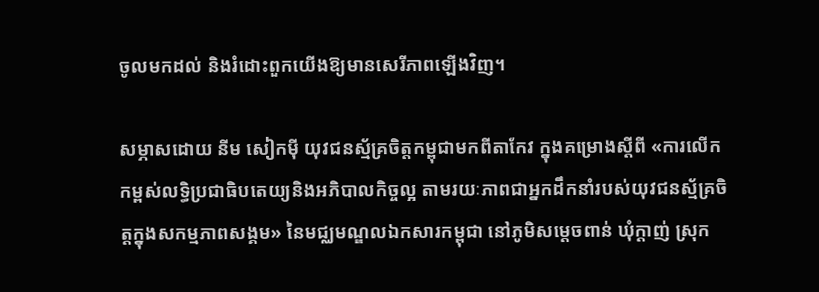ចូលមកដល់ និងរំដោះពួកយើងឱ្យមានសេរីភាពឡើងវិញ។

សម្ភាសដោយ នីម សៀកម៉ី យុវជនស្ម័គ្រចិត្តកម្ពុជាមកពីតាកែវ ក្នុងគម្រោងស្តីពី «ការលើកកម្ពស់លទ្ធិប្រជាធិបតេយ្យនិងអភិបាលកិច្ចល្អ តាមរយៈភាពជាអ្នកដឹកនាំរបស់យុវជនស្ម័គ្រចិត្តក្នុងសកម្មភាពសង្គម» នៃមជ្ឈមណ្ឌលឯកសារកម្ពុជា នៅភូមិសម្ដេចពាន់ ឃុំក្ដាញ់ ស្រុក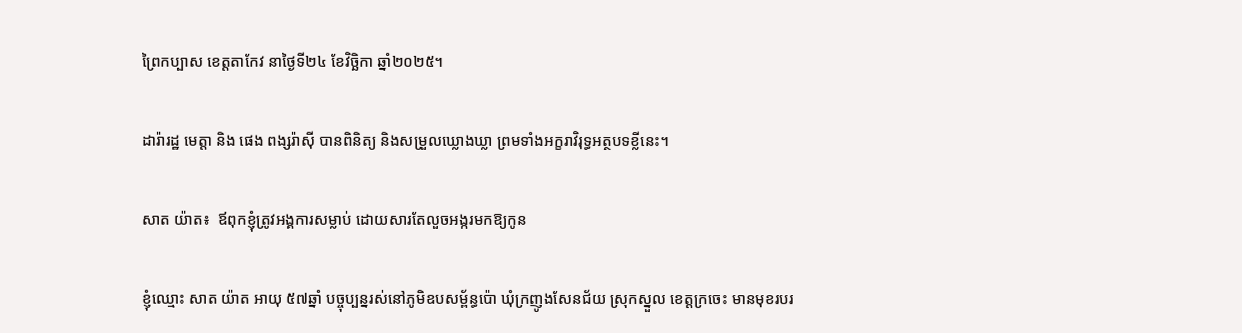ព្រៃកប្បាស ខេត្តតាកែវ នាថ្ងៃទី២៤ ខែវិច្ឆិកា ឆ្នាំ២០២៥។

ដារ៉ារដ្ឋ មេត្តា និង ផេង ពង្សរ៉ាស៊ី បានពិនិត្យ និងសម្រួលឃ្លោងឃ្លា ព្រមទាំងអក្ខរាវិរុទ្ធអត្ថបទខ្លីនេះ។

សាត យ៉ាត៖  ឪពុកខ្ញុំត្រូវអង្គការសម្លាប់ ដោយសារតែលួចអង្ករមកឱ្យកូន

ខ្ញុំឈ្មោះ សាត យ៉ាត អាយុ ៥៧ឆ្នាំ បច្ចុប្បន្នរស់នៅភូមិឧបសម្ព័ន្ធប៉ោ ឃុំក្រញូងសែនជ័យ ស្រុកស្នួល ខេត្តក្រចេះ មានមុខរបរ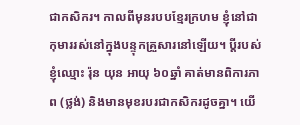ជាកសិករ។ កាលពីមុនរបបខ្មែរក្រហម ខ្ញុំនៅជាកុមាររស់នៅក្នុងបន្ទុកគ្រួសារនៅឡើយ។ ប្តីរបស់ខ្ញុំឈ្មោះ រ៉ុន យុន អាយុ ៦០ឆ្នាំ គាត់មានពិការភាព (ថ្លង់) និងមានមុខរបរជាកសិករដូចគ្នា។ យើ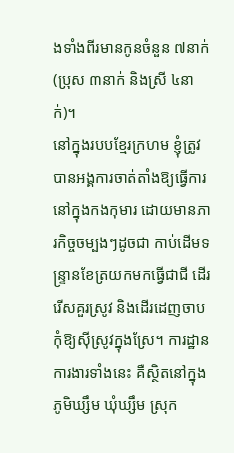ងទាំងពីរមានកូនចំនួន ៧នាក់ (ប្រុស ៣នាក់ និងស្រី ៤នាក់)។
នៅក្នុងរបបខ្មែរក្រហម ខ្ញុំត្រូវបានអង្គការចាត់តាំងឱ្យធ្វើការនៅក្នុងកងកុមារ ដោយមានភារកិច្ចចម្បងៗដូចជា កាប់ដើមទន្ទ្រានខែត្រយកមកធ្វើជាជី ដើររើសគួរស្រូវ និងដើរដេញចាបកុំឱ្យស៊ីស្រូវក្នុងស្រែ។ ការដ្ឋានការងារទាំងនេះ គឺស្ថិតនៅក្នុងភូមិឃ្សឹម ឃុំឃ្សឹម ស្រុក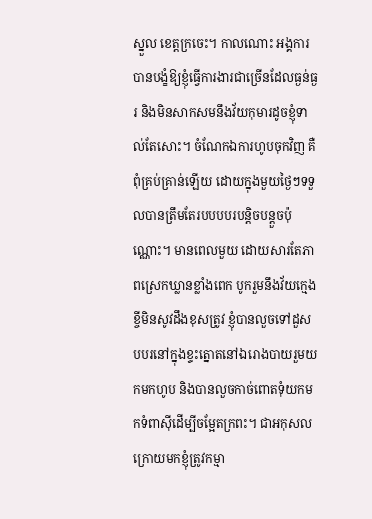ស្នួល ខេត្តក្រចេះ។ កាលណោះ អង្គការបានបង្ខំឱ្យខ្ញុំធ្វើការងារជាច្រើនដែលធ្ងន់ធ្ងរ និងមិនសាកសមនឹងវ័យកុមារដូចខ្ញុំទាល់តែសោះ។ ចំណែកឯការហូបចុកវិញ គឺពុំគ្រប់គ្រាន់ឡើយ ដោយក្នុងមួយថ្ងៃៗទទួលបានត្រឹមតែរបបបបរបន្តិចបន្តួចប៉ុណ្ណោះ។ មានពេលមួយ ដោយសារតែភាពស្រេកឃ្លានខ្លាំងពេក បូករួមនឹងវ័យក្មេងខ្ចីមិនសូវដឹងខុសត្រូវ ខ្ញុំបានលួចទៅដួសបបរនៅក្នុងខ្ទះត្នោតនៅឯរោងបាយរួមយកមកហូប និងបានលួចកាច់ពោតទុំយកមកទំពាស៊ីដើម្បីចម្អែតក្រពះ។ ជាអកុសល ក្រោយមកខ្ញុំត្រូវកម្មា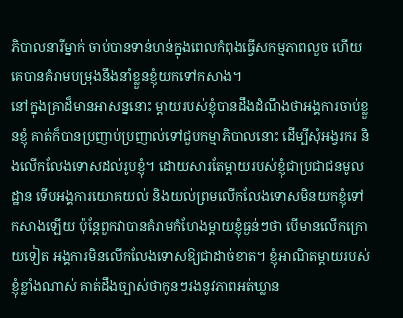ភិបាលនារីម្នាក់ ចាប់បានទាន់ហន់ក្នុងពេលកំពុងធ្វើសកម្មភាពលួច ហើយគេបានគំរាមបម្រុងនឹងនាំខ្លួនខ្ញុំយកទៅកសាង។
នៅក្នុងគ្រាដ៏មានអាសន្ននោះ ម្ដាយរបស់ខ្ញុំបានដឹងដំណឹងថាអង្គការចាប់ខ្លួនខ្ញុំ គាត់ក៏បានប្រញាប់ប្រញាល់ទៅជួបកម្មាភិបាលនោះ ដើម្បីសុំអង្វរករ និងលើកលែងទោសដល់រូបខ្ញុំ។ ដោយសារតែម្ដាយរបស់ខ្ញុំជាប្រជាជនមូលដ្ឋាន ទើបអង្គការយោគយល់ និងយល់ព្រមលើកលែងទោសមិនយកខ្ញុំទៅកសាងឡើយ ប៉ុន្តែពួកវាបានគំរាមកំហែងម្ដាយខ្ញុំធ្ងន់ៗថា បើមានលើកក្រោយទៀត អង្គការមិនលើកលែងទោសឱ្យជាដាច់ខាត។ ខ្ញុំអាណិតម្ដាយរបស់ខ្ញុំខ្លាំងណាស់ គាត់ដឹងច្បាស់ថាកូនៗរងនូវភាពអត់ឃ្លាន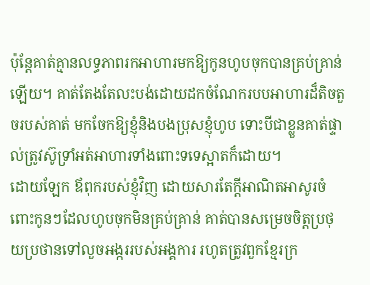ប៉ុន្តែគាត់គ្មានលទ្ធភាពរកអាហារមកឱ្យកូនហូបចុកបានគ្រប់គ្រាន់ឡើយ។ គាត់តែងតែលះបង់ដោយដកចំណែករបបអាហារដ៏តិចតួចរបស់គាត់ មកចែកឱ្យខ្ញុំនិងបងប្រុសខ្ញុំហូប ទោះបីជាខ្លួនគាត់ផ្ទាល់ត្រូវស៊ូទ្រាំអត់អាហារទាំងពោះទទេស្អាតក៏ដោយ។
ដោយឡែក ឪពុករបស់ខ្ញុំវិញ ដោយសារតែក្ដីអាណិតអាសូរចំពោះកូនៗដែលហូបចុកមិនគ្រប់គ្រាន់ គាត់បានសម្រេចចិត្តប្រថុយប្រថានទៅលួចអង្កររបស់អង្គការ រហូតត្រូវពួកខ្មែរក្រ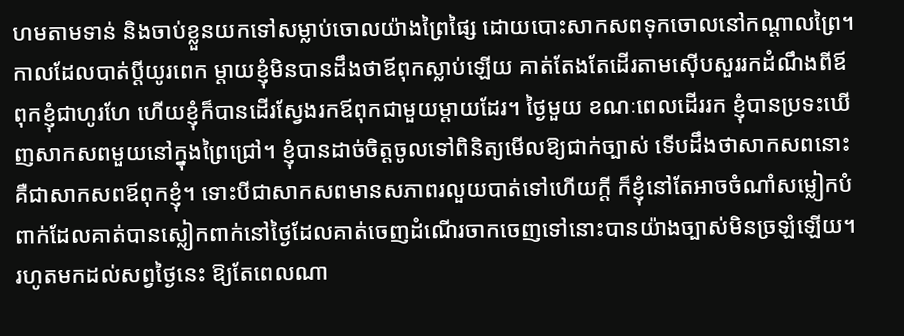ហមតាមទាន់ និងចាប់ខ្លួនយកទៅសម្លាប់ចោលយ៉ាងព្រៃផ្សៃ ដោយបោះសាកសពទុកចោលនៅកណ្ដាលព្រៃ។ កាលដែលបាត់ប្តីយូរពេក ម្ដាយខ្ញុំមិនបានដឹងថាឪពុកស្លាប់ឡើយ គាត់តែងតែដើរតាមស៊ើបសួររកដំណឹងពីឪពុកខ្ញុំជាហូរហែ ហើយខ្ញុំក៏បានដើរស្វែងរកឪពុកជាមួយម្ដាយដែរ។ ថ្ងៃមួយ ខណៈពេលដើររក ខ្ញុំបានប្រទះឃើញសាកសពមួយនៅក្នុងព្រៃជ្រៅ។ ខ្ញុំបានដាច់ចិត្តចូលទៅពិនិត្យមើលឱ្យជាក់ច្បាស់ ទើបដឹងថាសាកសពនោះគឺជាសាកសពឪពុកខ្ញុំ។ ទោះបីជាសាកសពមានសភាពរលួយបាត់ទៅហើយក្ដី ក៏ខ្ញុំនៅតែអាចចំណាំសម្លៀកបំពាក់ដែលគាត់បានស្លៀកពាក់នៅថ្ងៃដែលគាត់ចេញដំណើរចាកចេញទៅនោះបានយ៉ាងច្បាស់មិនច្រឡំឡើយ។
រហូតមកដល់សព្វថ្ងៃនេះ ឱ្យតែពេលណា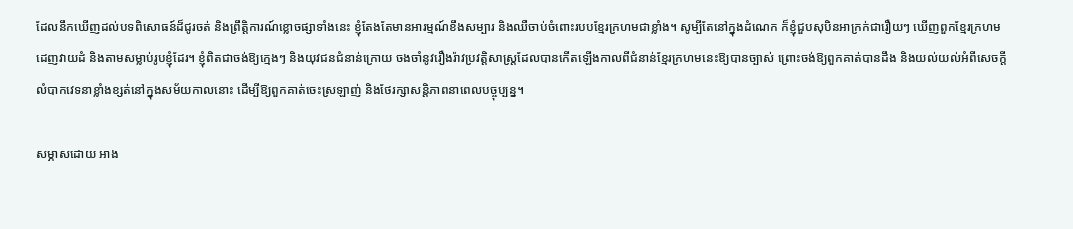ដែលនឹកឃើញដល់បទពិសោធន៍ដ៏ជូរចត់ និងព្រឹត្តិការណ៍ខ្លោចផ្សាទាំងនេះ ខ្ញុំតែងតែមានអារម្មណ៍ខឹងសម្បារ និងឈឺចាប់ចំពោះរបបខ្មែរក្រហមជាខ្លាំង។ សូម្បីតែនៅក្នុងដំណេក ក៏ខ្ញុំជួបសុបិនអាក្រក់ជារឿយៗ ឃើញពួកខ្មែរក្រហមដេញវាយដំ និងតាមសម្លាប់រូបខ្ញុំដែរ។ ខ្ញុំពិតជាចង់ឱ្យក្មេងៗ និងយុវជនជំនាន់ក្រោយ ចងចាំនូវរឿងរ៉ាវប្រវត្តិសាស្ត្រដែលបានកើតឡើងកាលពីជំនាន់ខ្មែរក្រហមនេះឱ្យបានច្បាស់ ព្រោះចង់ឱ្យពួកគាត់បានដឹង និងយល់យល់អំពីសេចក្ដីលំបាកវេទនាខ្លាំងខ្សត់នៅក្នុងសម័យកាលនោះ ដើម្បីឱ្យពួកគាត់ចេះស្រឡាញ់ និងថែរក្សាសន្តិភាពនាពេលបច្ចុប្បន្ន។

សម្ភាសដោយ អាង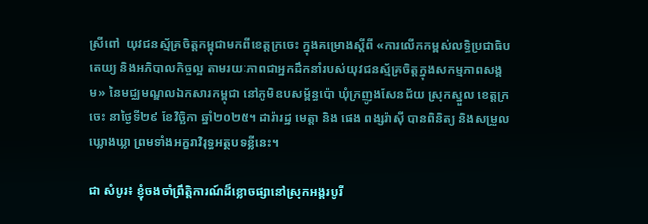ស្រីពៅ  យុវជនស្ម័គ្រចិត្តកម្ពុជាមកពីខេត្តក្រចេះ ក្នុងគម្រោងស្តីពី «ការលើកកម្ពស់លទ្ធិប្រជាធិបតេយ្យ និងអភិបាលកិច្ចល្អ តាមរយៈភាពជាអ្នកដឹកនាំរបស់យុវជនស្ម័គ្រចិត្តក្នុងសកម្មភាពសង្គម» នៃមជ្ឈមណ្ឌលឯកសារកម្ពុជា នៅភូមិឧបសម្ព័ន្ធប៉ោ ឃុំក្រញូងសែនជ័យ ស្រុកស្នួល ខេត្តក្រចេះ នាថ្ងៃទី២៩ ខែវិច្ឆិកា ឆ្នាំ២០២៥។ ដារ៉ារដ្ឋ មេត្តា និង ផេង ពង្សរ៉ាស៊ី បានពិនិត្យ និងសម្រួលឃ្លោងឃ្លា ព្រមទាំងអក្ខរាវិរុទ្ធអត្ថបទខ្លីនេះ។

ជា សំបូរ៖ ខ្ញុំចងចាំព្រឹត្តិការណ៍ដ៏ខ្លោចផ្សានៅស្រុកអង្គរបូរី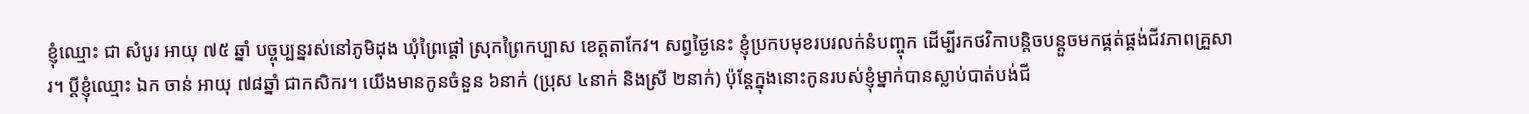ខ្ញុំឈ្មោះ ជា សំបូរ អាយុ ៧៥ ឆ្នាំ បច្ចុប្បន្នរស់នៅភូមិដុង ឃុំព្រៃផ្ដៅ ស្រុកព្រៃកប្បាស ខេត្តតាកែវ។ សព្វថ្ងៃនេះ ខ្ញុំប្រកបមុខរបរលក់នំបញ្ចុក ដើម្បីរកថវិកាបន្តិចបន្តួចមកផ្គត់ផ្គង់ជីវភាពគ្រួសារ។ ប្តីខ្ញុំឈ្មោះ ឯក ចាន់ អាយុ ៧៨ឆ្នាំ ជាកសិករ។ យើងមានកូនចំនួន ៦នាក់ (ប្រុស ៤នាក់ និងស្រី ២នាក់) ប៉ុន្តែក្នុងនោះកូនរបស់ខ្ញុំម្នាក់បានស្លាប់បាត់បង់ជី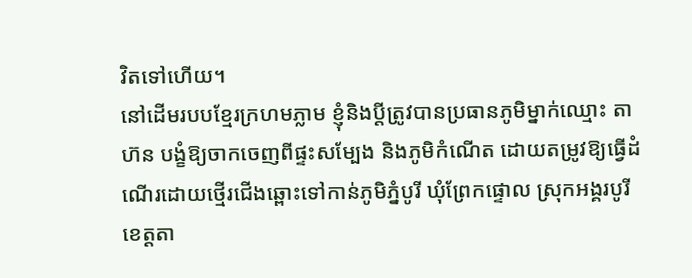វិតទៅហើយ។
នៅដើមរបបខ្មែរក្រហមភ្លាម ខ្ញុំនិងប្តីត្រូវបានប្រធានភូមិម្នាក់ឈ្មោះ តាហ៊ន បង្ខំឱ្យចាកចេញពីផ្ទះសម្បែង និងភូមិកំណើត ដោយតម្រូវឱ្យធ្វើដំណើរដោយថ្មើរជើងឆ្ពោះទៅកាន់ភូមិភ្នំបូរី ឃុំព្រែកផ្ទោល ស្រុកអង្គរបូរី ខេត្តតា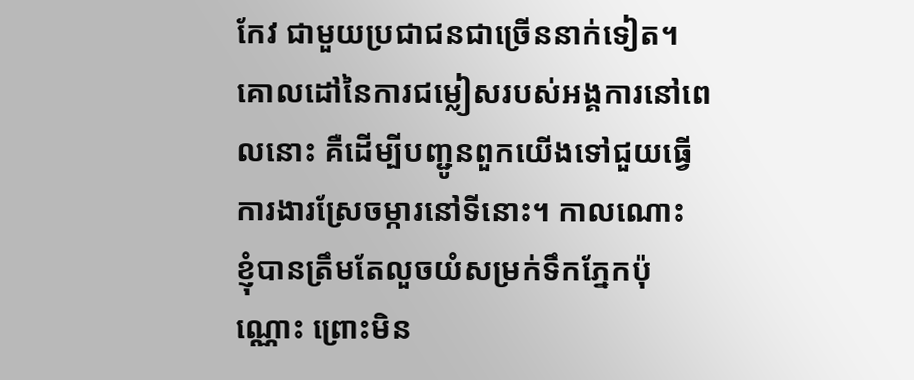កែវ ជាមួយប្រជាជនជាច្រើននាក់ទៀត។ គោលដៅនៃការជម្លៀសរបស់អង្គការនៅពេលនោះ គឺដើម្បីបញ្ជូនពួកយើងទៅជួយធ្វើការងារស្រែចម្ការនៅទីនោះ។ កាលណោះ ខ្ញុំបានត្រឹមតែលួចយំសម្រក់ទឹកភ្នែកប៉ុណ្ណោះ ព្រោះមិន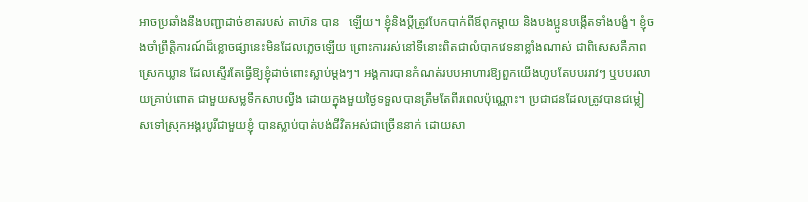អាចប្រឆាំងនឹងបញ្ជាដាច់ខាតរបស់ តាហ៊ន បាន   ឡើយ។ ខ្ញុំនិងប្តីត្រូវបែកបាក់ពីឪពុកម្ដាយ និងបងប្អូនបង្កើតទាំងបង្ខំ។ ខ្ញុំចងចាំព្រឹត្តិការណ៍ដ៏ខ្លោចផ្សានេះមិនដែលភ្លេចឡើយ ព្រោះការរស់នៅទីនោះពិតជាលំបាកវេទនាខ្លាំងណាស់ ជាពិសេសគឺភាពស្រេកឃ្លាន ដែលស្ទើរតែធ្វើឱ្យខ្ញុំដាច់ពោះស្លាប់ម្ដងៗ។ អង្គការបានកំណត់របបអាហារឱ្យពួកយើងហូបតែបបររាវៗ ឬបបរលាយគ្រាប់ពោត ជាមួយសម្លទឹកសាបល្វីង ដោយក្នុងមួយថ្ងៃទទួលបានត្រឹមតែពីរពេលប៉ុណ្ណោះ។ ប្រជាជនដែលត្រូវបានជម្លៀសទៅស្រុកអង្គរបូរីជាមួយខ្ញុំ បានស្លាប់បាត់បង់ជីវិតអស់ជាច្រើននាក់ ដោយសា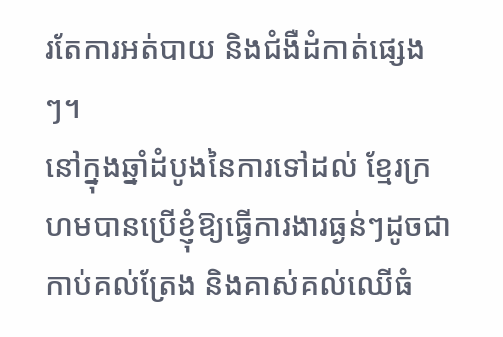រតែការអត់បាយ និងជំងឺដំកាត់ផ្សេងៗ។
នៅក្នុងឆ្នាំដំបូងនៃការទៅដល់ ខ្មែរក្រហមបានប្រើខ្ញុំឱ្យធ្វើការងារធ្ងន់ៗដូចជា កាប់គល់ត្រែង និងគាស់គល់ឈើធំ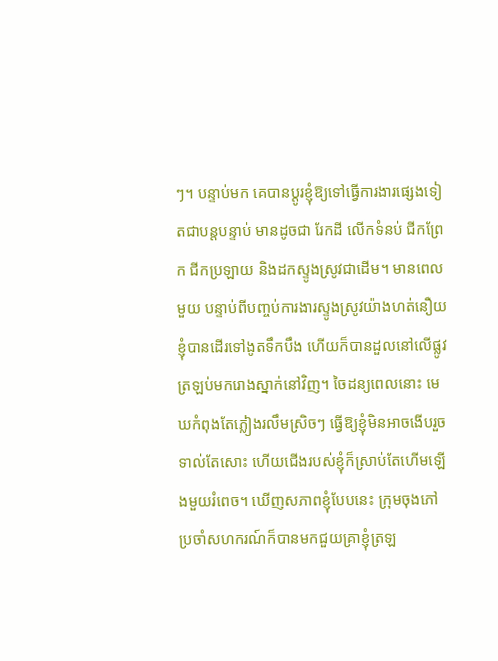ៗ។ បន្ទាប់មក គេបានប្ដូរខ្ញុំឱ្យទៅធ្វើការងារផ្សេងទៀតជាបន្តបន្ទាប់ មានដូចជា រែកដី លើកទំនប់ ជីកព្រែក ជីកប្រឡាយ និងដកស្ទូងស្រូវជាដើម។ មានពេលមួយ បន្ទាប់ពីបញ្ចប់ការងារស្ទូងស្រូវយ៉ាងហត់នឿយ ខ្ញុំបានដើរទៅងូតទឹកបឹង ហើយក៏បានដួលនៅលើផ្លូវត្រឡប់មករោងស្នាក់នៅវិញ។ ចៃដន្យពេលនោះ មេឃកំពុងតែភ្លៀងរលឹមស្រិចៗ ធ្វើឱ្យខ្ញុំមិនអាចងើបរួចទាល់តែសោះ ហើយជើងរបស់ខ្ញុំក៏ស្រាប់តែហើមឡើងមួយរំពេច។ ឃើញសភាពខ្ញុំបែបនេះ ក្រុមចុងភៅប្រចាំសហករណ៍ក៏បានមកជួយគ្រាខ្ញុំត្រឡ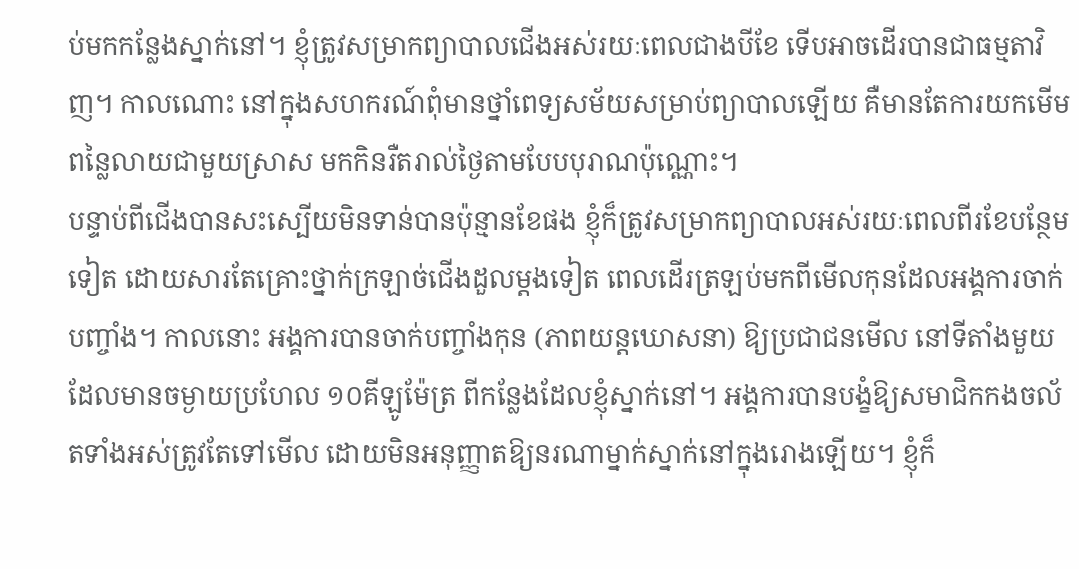ប់មកកន្លែងស្នាក់នៅ។ ខ្ញុំត្រូវសម្រាកព្យាបាលជើងអស់រយៈពេលជាងបីខែ ទើបអាចដើរបានជាធម្មតាវិញ។ កាលណោះ នៅក្នុងសហករណ៍ពុំមានថ្នាំពេទ្យសម័យសម្រាប់ព្យាបាលឡើយ គឺមានតែការយកមើមពន្លៃលាយជាមួយស្រាស មកកិនរឺតរាល់ថ្ងៃតាមបែបបុរាណប៉ុណ្ណោះ។
បន្ទាប់ពីជើងបានសះស្បើយមិនទាន់បានប៉ុន្មានខែផង ខ្ញុំក៏ត្រូវសម្រាកព្យាបាលអស់រយៈពេលពីរខែបន្ថែមទៀត ដោយសារតែគ្រោះថ្នាក់ក្រឡាច់ជើងដួលម្ដងទៀត ពេលដើរត្រឡប់មកពីមើលកុនដែលអង្គការចាក់បញ្ចាំង។ កាលនោះ អង្គការបានចាក់បញ្ចាំងកុន (ភាពយន្តឃោសនា) ឱ្យប្រជាជនមើល នៅទីតាំងមួយដែលមានចម្ងាយប្រហែល ១០គីឡូម៉ែត្រ ពីកន្លែងដែលខ្ញុំស្នាក់នៅ។ អង្គការបានបង្ខំឱ្យសមាជិកកងចល័តទាំងអស់ត្រូវតែទៅមើល ដោយមិនអនុញ្ញាតឱ្យនរណាម្នាក់ស្នាក់នៅក្នុងរោងឡើយ។ ខ្ញុំក៏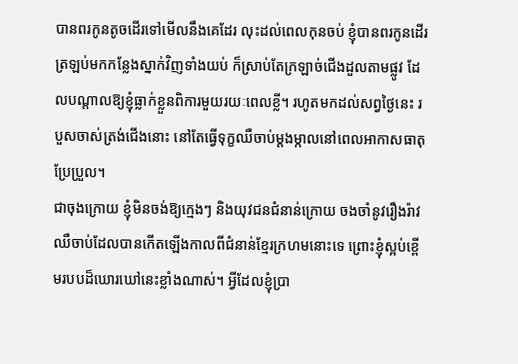បានពរកូនតូចដើរទៅមើលនឹងគេដែរ លុះដល់ពេលកុនចប់ ខ្ញុំបានពរកូនដើរត្រឡប់មកកន្លែងស្នាក់វិញទាំងយប់ ក៏ស្រាប់តែក្រឡាច់ជើងដួលតាមផ្លូវ ដែលបណ្ដាលឱ្យខ្ញុំធ្លាក់ខ្លួនពិការមួយរយៈពេលខ្លី។ រហូតមកដល់សព្វថ្ងៃនេះ របួសចាស់ត្រង់ជើងនោះ នៅតែធ្វើទុក្ខឈឺចាប់ម្ដងម្កាលនៅពេលអាកាសធាតុប្រែប្រួល។
ជាចុងក្រោយ ខ្ញុំមិនចង់ឱ្យក្មេងៗ និងយុវជនជំនាន់ក្រោយ ចងចាំនូវរឿងរ៉ាវឈឺចាប់ដែលបានកើតឡើងកាលពីជំនាន់ខ្មែរក្រហមនោះទេ ព្រោះខ្ញុំស្អប់ខ្ពើមរបបដ៏ឃោរឃៅនេះខ្លាំងណាស់។ អ្វីដែលខ្ញុំប្រា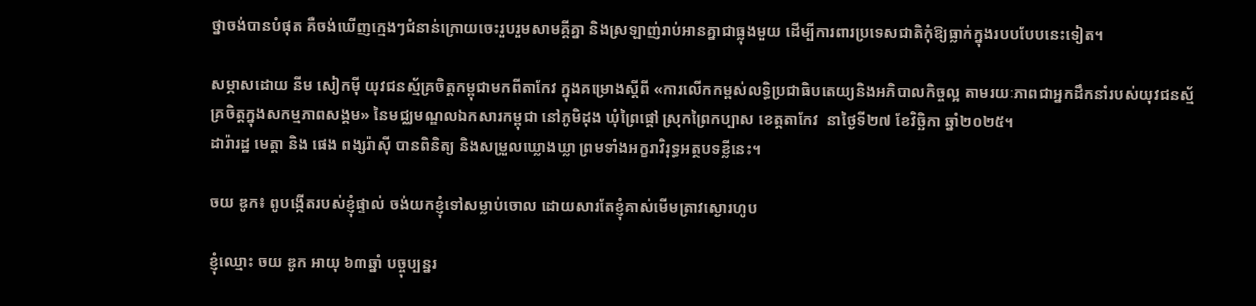ថ្នាចង់បានបំផុត គឺចង់ឃើញក្មេងៗជំនាន់ក្រោយចេះរួបរួមសាមគ្គីគ្នា និងស្រឡាញ់រាប់អានគ្នាជាធ្លុងមួយ ដើម្បីការពារប្រទេសជាតិកុំឱ្យធ្លាក់ក្នុងរបបបែបនេះទៀត។

សម្ភាសដោយ នីម សៀកម៉ី យុវជនស្ម័គ្រចិត្តកម្ពុជាមកពីតាកែវ ក្នុងគម្រោងស្តីពី «ការលើកកម្ពស់លទ្ធិប្រជាធិបតេយ្យនិងអភិបាលកិច្ចល្អ តាមរយៈភាពជាអ្នកដឹកនាំរបស់យុវជនស្ម័គ្រចិត្តក្នុងសកម្មភាពសង្គម» នៃមជ្ឈមណ្ឌលឯកសារកម្ពុជា នៅភូមិដុង ឃុំព្រៃផ្ដៅ ស្រុកព្រៃកប្បាស ខេត្តតាកែវ  នាថ្ងៃទី២៧ ខែវិច្ឆិកា ឆ្នាំ២០២៥។
ដារ៉ារដ្ឋ មេត្តា និង ផេង ពង្សរ៉ាស៊ី បានពិនិត្យ និងសម្រួលឃ្លោងឃ្លា ព្រមទាំងអក្ខរាវិរុទ្ធអត្ថបទខ្លីនេះ។

ចយ ឌូក៖ ពូបង្កើតរបស់ខ្ញុំផ្ទាល់ ចង់យកខ្ញុំទៅសម្លាប់ចោល ដោយសារតែខ្ញុំគាស់មើមត្រាវស្ងោរហូប

ខ្ញុំឈ្មោះ ចយ ឌូក អាយុ ៦៣ឆ្នាំ បច្ចុប្បន្នរ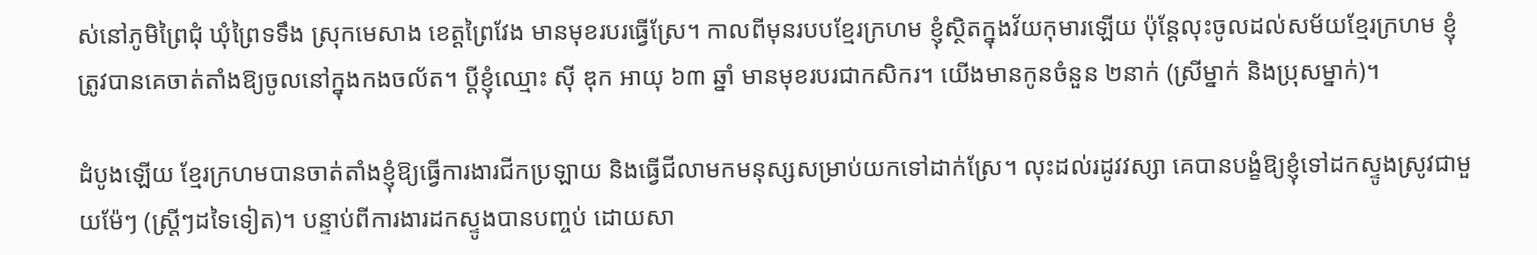ស់នៅភូមិព្រៃជុំ ឃុំព្រៃទទឹង ស្រុកមេសាង ខេត្តព្រៃវែង មានមុខរបរធ្វើស្រែ។ កាលពីមុនរបបខ្មែរក្រហម ខ្ញុំស្ថិតក្នុងវ័យកុមារឡើយ ប៉ុន្តែលុះចូលដល់សម័យខ្មែរក្រហម ខ្ញុំត្រូវបានគេចាត់តាំងឱ្យចូលនៅក្នុងកងចល័ត។ ប្តីខ្ញុំឈ្មោះ ស៊ី ឌុក អាយុ ៦៣ ឆ្នាំ មានមុខរបរជាកសិករ។ យើងមានកូនចំនួន ២នាក់ (ស្រីម្នាក់ និងប្រុសម្នាក់)។

ដំបូងឡើយ ខ្មែរក្រហមបានចាត់តាំងខ្ញុំឱ្យធ្វើការងារជីកប្រឡាយ និងធ្វើជីលាមកមនុស្សសម្រាប់យកទៅដាក់ស្រែ។ លុះដល់រដូវវស្សា គេបានបង្ខំឱ្យខ្ញុំទៅដកស្ទូងស្រូវជាមួយម៉ែៗ (ស្ត្រីៗដទៃទៀត)។ បន្ទាប់ពីការងារដកស្ទូងបានបញ្ចប់ ដោយសា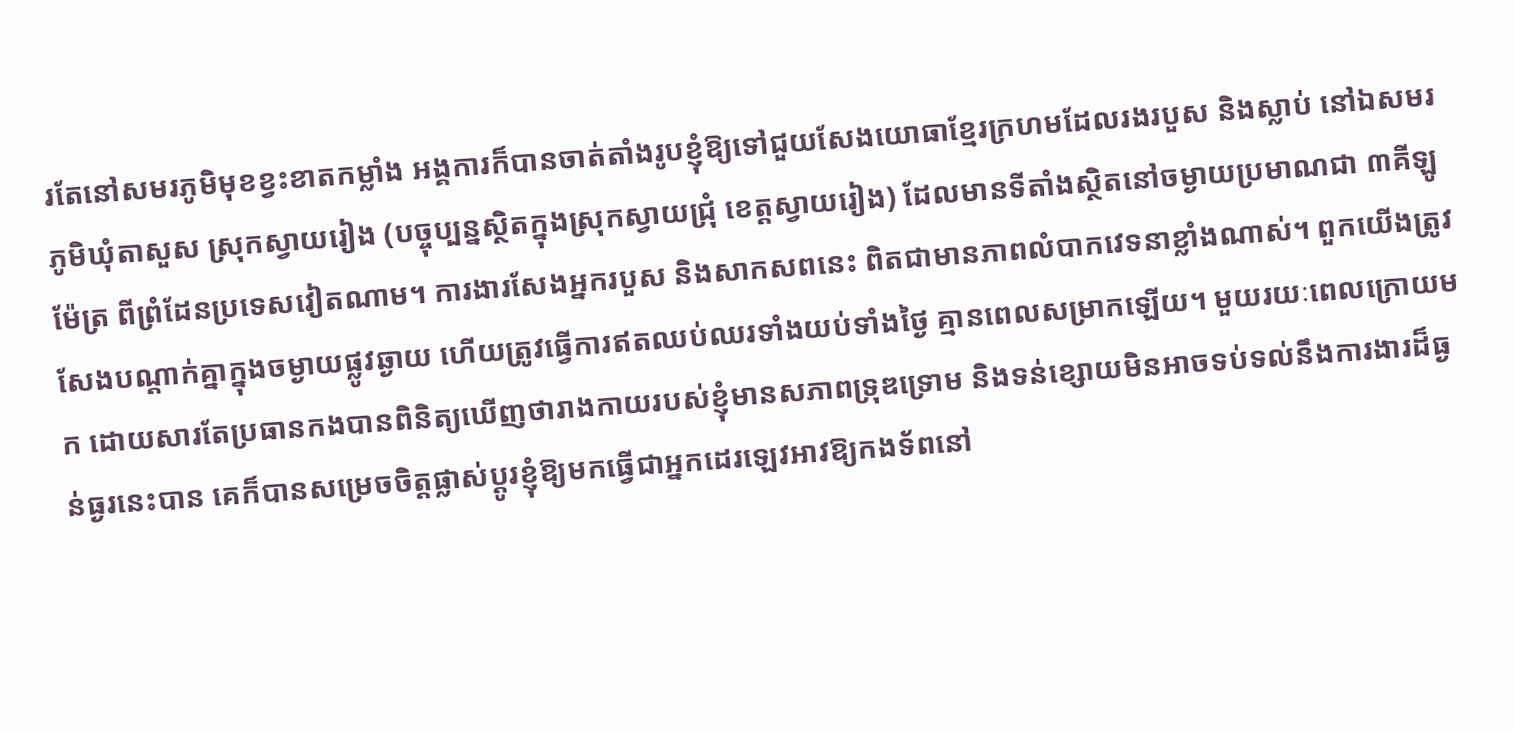រតែនៅសមរភូមិមុខខ្វះខាតកម្លាំង អង្គការក៏បានចាត់តាំងរូបខ្ញុំឱ្យទៅជួយសែងយោធាខ្មែរក្រហមដែលរងរបួស និងស្លាប់ នៅឯសមរភូមិឃុំតាសួស ស្រុកស្វាយរៀង (បច្ចុប្បន្នស្ថិតក្នុងស្រុកស្វាយជ្រុំ ខេត្តស្វាយរៀង) ដែលមានទីតាំងស្ថិតនៅចម្ងាយប្រមាណជា ៣គីឡូម៉ែត្រ ពីព្រំដែនប្រទេសវៀតណាម។ ការងារសែងអ្នករបួស និងសាកសពនេះ ពិតជាមានភាពលំបាកវេទនាខ្លាំងណាស់។ ពួកយើងត្រូវសែងបណ្ដាក់គ្នាក្នុងចម្ងាយផ្លូវឆ្ងាយ ហើយត្រូវធ្វើការឥតឈប់ឈរទាំងយប់ទាំងថ្ងៃ គ្មានពេលសម្រាកឡើយ។ មួយរយៈពេលក្រោយមក ដោយសារតែប្រធានកងបានពិនិត្យឃើញថារាងកាយរបស់ខ្ញុំមានសភាពទ្រុឌទ្រោម និងទន់ខ្សោយមិនអាចទប់ទល់នឹងការងារដ៏ធ្ងន់ធ្ងរនេះបាន គេក៏បានសម្រេចចិត្តផ្លាស់ប្ដូរខ្ញុំឱ្យមកធ្វើជាអ្នកដេរឡេវអាវឱ្យកងទ័ពនៅ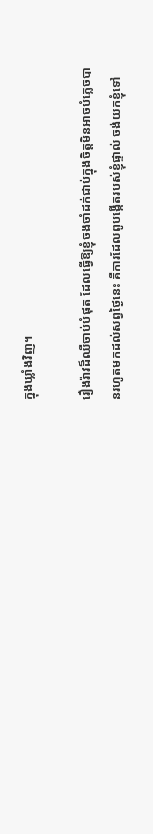ក្នុងឃ្លាំងវិញ។

រឿងរ៉ាវដ៏ឈឺចាប់បំផុត ដែលធ្វើឱ្យខ្ញុំចងចាំដក់ជាប់ក្នុងចិត្តមិនអាចបំភ្លេចបានរហូតមកដល់សព្វថ្ងៃនេះ គឺការដែលពូបង្កើតរបស់ខ្ញុំផ្ទាល់ ចង់យកខ្ញុំទៅ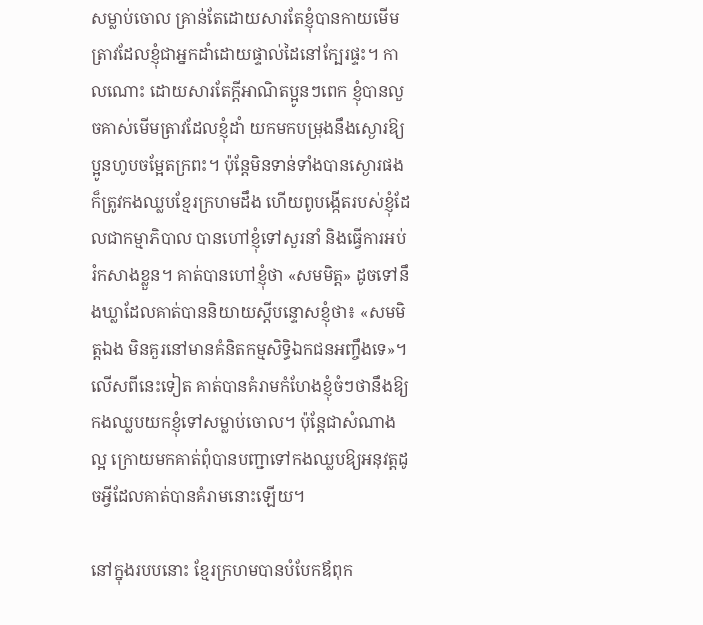សម្លាប់ចោល គ្រាន់តែដោយសារតែខ្ញុំបានកាយមើមត្រាវដែលខ្ញុំជាអ្នកដាំដោយផ្ទាល់ដៃនៅក្បែរផ្ទះ។ កាលណោះ ដោយសារតែក្ដីអាណិតប្អូនៗពេក ខ្ញុំបានលួចគាស់មើមត្រាវដែលខ្ញុំដាំ យកមកបម្រុងនឹងស្ងោរឱ្យប្អូនហូបចម្អែតក្រពះ។ ប៉ុន្តែមិនទាន់ទាំងបានស្ងោរផង ក៏ត្រូវកងឈ្លបខ្មែរក្រហមដឹង ហើយពូបង្កើតរបស់ខ្ញុំដែលជាកម្មាភិបាល បានហៅខ្ញុំទៅសួរនាំ និងធ្វើការអប់រំកសាងខ្លួន។ គាត់បានហៅខ្ញុំថា «សមមិត្ត» ដូចទៅនឹងឃ្លាដែលគាត់បាននិយាយស្តីបន្ទោសខ្ញុំថា៖ «សមមិត្តឯង មិនគួរនៅមានគំនិតកម្មសិទ្ធិឯកជនអញ្ចឹងទេ»។ លើសពីនេះទៀត គាត់បានគំរាមកំហែងខ្ញុំចំៗថានឹងឱ្យកងឈ្លបយកខ្ញុំទៅសម្លាប់ចោល។ ប៉ុន្តែជាសំណាងល្អ ក្រោយមកគាត់ពុំបានបញ្ជាទៅកងឈ្លបឱ្យអនុវត្តដូចអ្វីដែលគាត់បានគំរាមនោះឡើយ។

នៅក្នុងរបបនោះ ខ្មែរក្រហមបានបំបែកឪពុក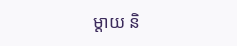ម្ដាយ និ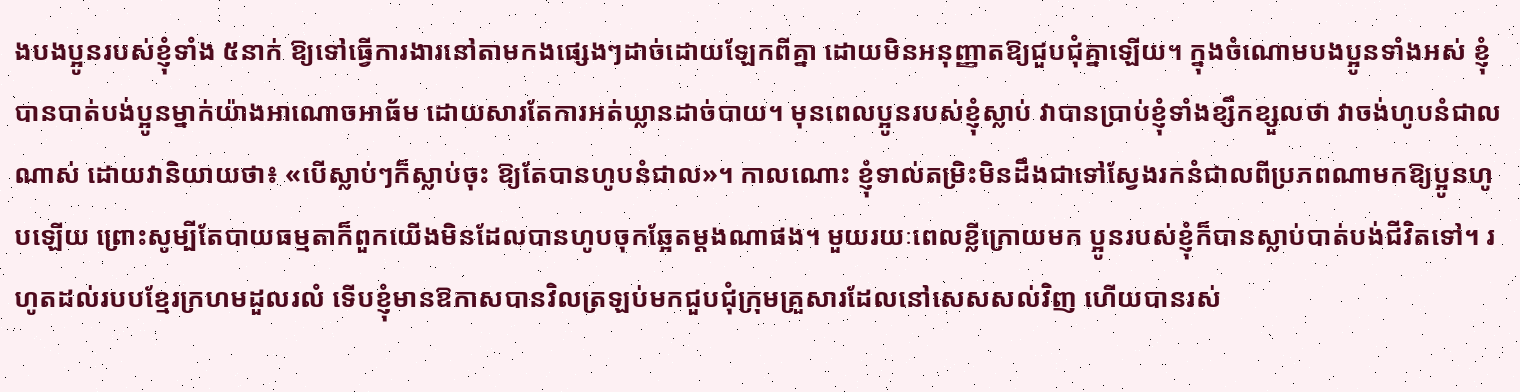ងបងប្អូនរបស់ខ្ញុំទាំង ៥នាក់ ឱ្យទៅធ្វើការងារនៅតាមកងផ្សេងៗដាច់ដោយឡែកពីគ្នា ដោយមិនអនុញ្ញាតឱ្យជួបជុំគ្នាឡើយ។ ក្នុងចំណោមបងប្អូនទាំងអស់ ខ្ញុំបានបាត់បង់ប្អូនម្នាក់យ៉ាងអាណោចអាធ័ម ដោយសារតែការអត់ឃ្លានដាច់បាយ។ មុនពេលប្អូនរបស់ខ្ញុំស្លាប់ វាបានប្រាប់ខ្ញុំទាំងខ្សឹកខ្សួលថា វាចង់ហូបនំជាលណាស់ ដោយវានិយាយថា៖ «បើស្លាប់ៗក៏ស្លាប់ចុះ ឱ្យតែបានហូបនំជាល»។ កាលណោះ ខ្ញុំទាល់តម្រិះមិនដឹងជាទៅស្វែងរកនំជាលពីប្រភពណាមកឱ្យប្អូនហូបឡើយ ព្រោះសូម្បីតែបាយធម្មតាក៏ពួកយើងមិនដែលបានហូបចុកឆ្អែតម្ដងណាផង។ មួយរយៈពេលខ្លីក្រោយមក ប្អូនរបស់ខ្ញុំក៏បានស្លាប់បាត់បង់ជីវិតទៅ។ រហូតដល់របបខ្មែរក្រហមដួលរលំ ទើបខ្ញុំមានឱកាសបានវិលត្រឡប់មកជួបជុំក្រុមគ្រួសារដែលនៅសេសសល់វិញ ហើយបានរស់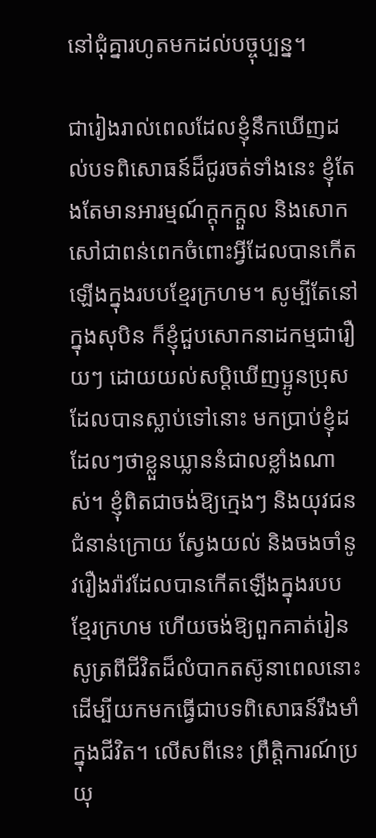នៅជុំគ្នារហូតមកដល់បច្ចុប្បន្ន។

ជារៀងរាល់ពេលដែលខ្ញុំនឹកឃើញដល់បទពិសោធន៍ដ៏ជូរចត់ទាំងនេះ ខ្ញុំតែងតែមានអារម្មណ៍ក្តុកក្តួល និងសោកសៅជាពន់ពេកចំពោះអ្វីដែលបានកើតឡើងក្នុងរបបខ្មែរក្រហម។ សូម្បីតែនៅក្នុងសុបិន ក៏ខ្ញុំជួបសោកនាដកម្មជារឿយៗ ដោយយល់សប្តិឃើញប្អូនប្រុសដែលបានស្លាប់ទៅនោះ មកប្រាប់ខ្ញុំដដែលៗថាខ្លួនឃ្លាននំជាលខ្លាំងណាស់។ ខ្ញុំពិតជាចង់ឱ្យក្មេងៗ និងយុវជនជំនាន់ក្រោយ ស្វែងយល់ និងចងចាំនូវរឿងរ៉ាវដែលបានកើតឡើងក្នុងរបបខ្មែរក្រហម ហើយចង់ឱ្យពួកគាត់រៀនសូត្រពីជីវិតដ៏លំបាកតស៊ូនាពេលនោះ ដើម្បីយកមកធ្វើជាបទពិសោធន៍រឹងមាំក្នុងជីវិត។ លើសពីនេះ ព្រឹត្តិការណ៍ប្រយុ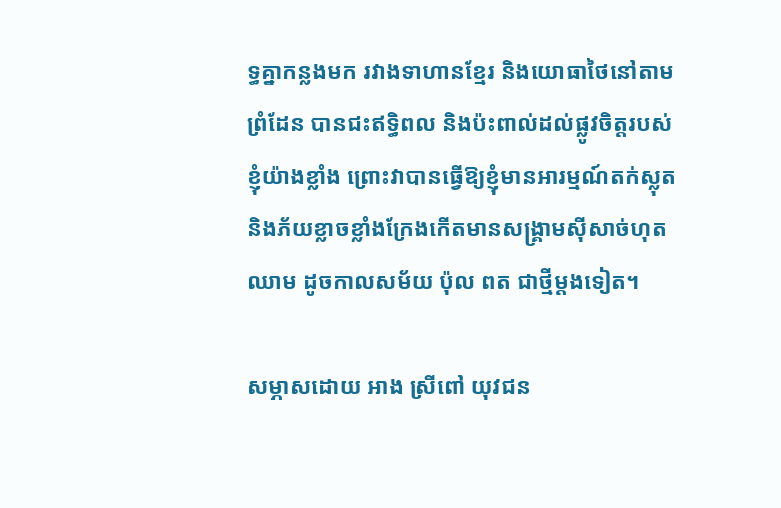ទ្ធគ្នាកន្លងមក រវាងទាហានខ្មែរ និងយោធាថៃនៅតាមព្រំដែន បានជះឥទ្ធិពល និងប៉ះពាល់ដល់ផ្លូវចិត្តរបស់ខ្ញុំយ៉ាងខ្លាំង ព្រោះវាបានធ្វើឱ្យខ្ញុំមានអារម្មណ៍តក់ស្លុត និងភ័យខ្លាចខ្លាំងក្រែងកើតមានសង្គ្រាមស៊ីសាច់ហុតឈាម ដូចកាលសម័យ ប៉ុល ពត ជាថ្មីម្ដងទៀត។

សម្ភាសដោយ អាង ស្រីពៅ យុវជន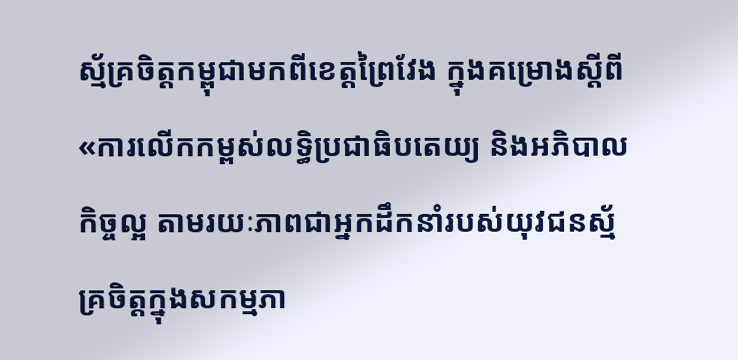ស្ម័គ្រចិត្តកម្ពុជាមកពីខេត្តព្រៃវែង ក្នុងគម្រោងស្តីពី «ការលើកកម្ពស់លទ្ធិប្រជាធិបតេយ្យ និងអភិបាលកិច្ចល្អ តាមរយៈភាពជាអ្នកដឹកនាំរបស់យុវជនស្ម័គ្រចិត្តក្នុងសកម្មភា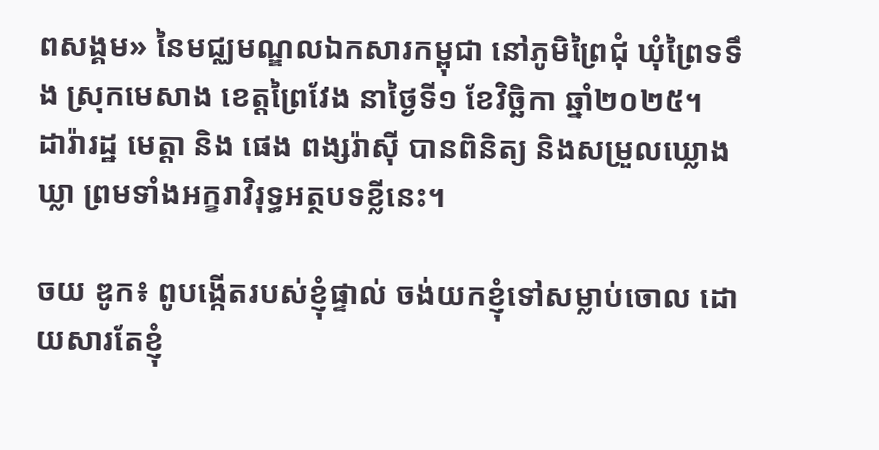ពសង្គម» នៃមជ្ឈមណ្ឌលឯកសារកម្ពុជា នៅភូមិព្រៃជុំ ឃុំព្រៃទទឹង ស្រុកមេសាង ខេត្តព្រៃវែង នាថ្ងៃទី១ ខែវិច្ឆិកា ឆ្នាំ២០២៥។
ដារ៉ារដ្ឋ មេត្តា និង ផេង ពង្សរ៉ាស៊ី បានពិនិត្យ និងសម្រួលឃ្លោងឃ្លា ព្រមទាំងអក្ខរាវិរុទ្ធអត្ថបទខ្លីនេះ។

ចយ ឌូក៖ ពូបង្កើតរបស់ខ្ញុំផ្ទាល់ ចង់យកខ្ញុំទៅសម្លាប់ចោល ដោយសារតែខ្ញុំ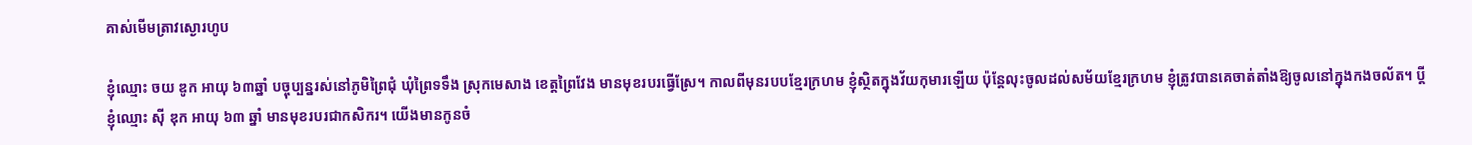គាស់មើមត្រាវស្ងោរហូប

ខ្ញុំឈ្មោះ ចយ ឌូក អាយុ ៦៣ឆ្នាំ បច្ចុប្បន្នរស់នៅភូមិព្រៃជុំ ឃុំព្រៃទទឹង ស្រុកមេសាង ខេត្តព្រៃវែង មានមុខរបរធ្វើស្រែ។ កាលពីមុនរបបខ្មែរក្រហម ខ្ញុំស្ថិតក្នុងវ័យកុមារឡើយ ប៉ុន្តែលុះចូលដល់សម័យខ្មែរក្រហម ខ្ញុំត្រូវបានគេចាត់តាំងឱ្យចូលនៅក្នុងកងចល័ត។ ប្តីខ្ញុំឈ្មោះ ស៊ី ឌុក អាយុ ៦៣ ឆ្នាំ មានមុខរបរជាកសិករ។ យើងមានកូនចំ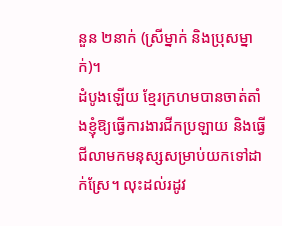នួន ២នាក់ (ស្រីម្នាក់ និងប្រុសម្នាក់)។
ដំបូងឡើយ ខ្មែរក្រហមបានចាត់តាំងខ្ញុំឱ្យធ្វើការងារជីកប្រឡាយ និងធ្វើជីលាមកមនុស្សសម្រាប់យកទៅដាក់ស្រែ។ លុះដល់រដូវ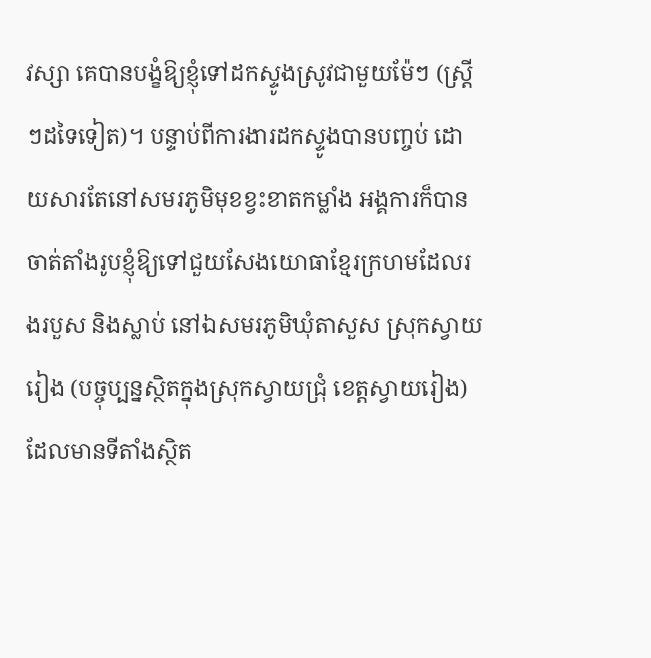វស្សា គេបានបង្ខំឱ្យខ្ញុំទៅដកស្ទូងស្រូវជាមួយម៉ែៗ (ស្ត្រីៗដទៃទៀត)។ បន្ទាប់ពីការងារដកស្ទូងបានបញ្ចប់ ដោយសារតែនៅសមរភូមិមុខខ្វះខាតកម្លាំង អង្គការក៏បានចាត់តាំងរូបខ្ញុំឱ្យទៅជួយសែងយោធាខ្មែរក្រហមដែលរងរបួស និងស្លាប់ នៅឯសមរភូមិឃុំតាសួស ស្រុកស្វាយរៀង (បច្ចុប្បន្នស្ថិតក្នុងស្រុកស្វាយជ្រុំ ខេត្តស្វាយរៀង) ដែលមានទីតាំងស្ថិត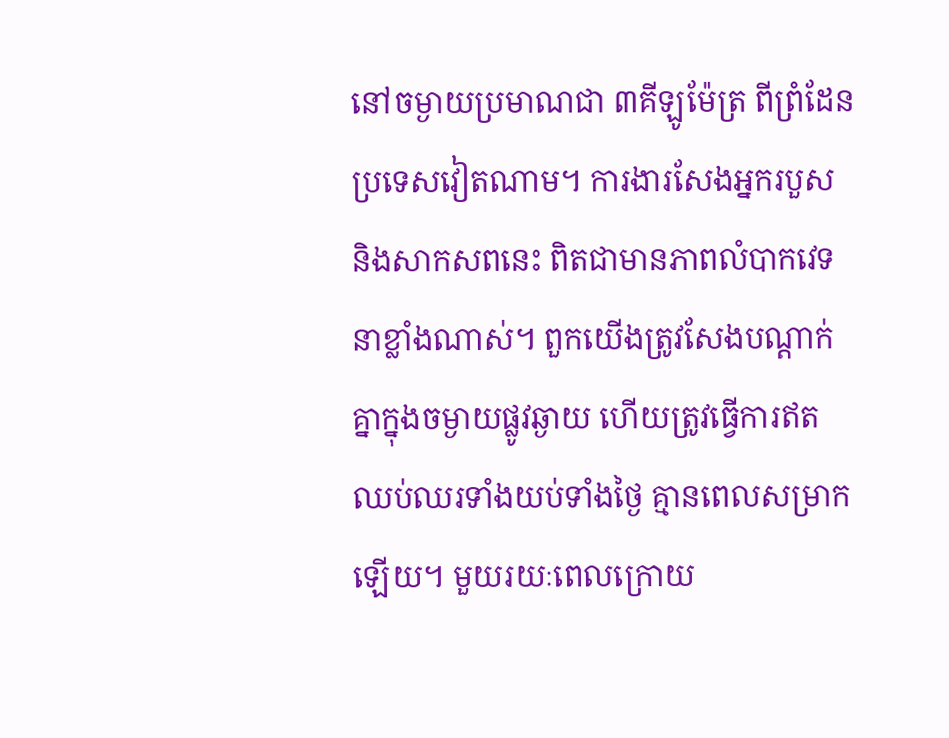នៅចម្ងាយប្រមាណជា ៣គីឡូម៉ែត្រ ពីព្រំដែនប្រទេសវៀតណាម។ ការងារសែងអ្នករបួស និងសាកសពនេះ ពិតជាមានភាពលំបាកវេទនាខ្លាំងណាស់។ ពួកយើងត្រូវសែងបណ្ដាក់គ្នាក្នុងចម្ងាយផ្លូវឆ្ងាយ ហើយត្រូវធ្វើការឥតឈប់ឈរទាំងយប់ទាំងថ្ងៃ គ្មានពេលសម្រាកឡើយ។ មួយរយៈពេលក្រោយ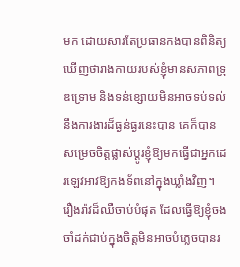មក ដោយសារតែប្រធានកងបានពិនិត្យឃើញថារាងកាយរបស់ខ្ញុំមានសភាពទ្រុឌទ្រោម និងទន់ខ្សោយមិនអាចទប់ទល់នឹងការងារដ៏ធ្ងន់ធ្ងរនេះបាន គេក៏បានសម្រេចចិត្តផ្លាស់ប្ដូរខ្ញុំឱ្យមកធ្វើជាអ្នកដេរឡេវអាវឱ្យកងទ័ពនៅក្នុងឃ្លាំងវិញ។
រឿងរ៉ាវដ៏ឈឺចាប់បំផុត ដែលធ្វើឱ្យខ្ញុំចងចាំដក់ជាប់ក្នុងចិត្តមិនអាចបំភ្លេចបានរ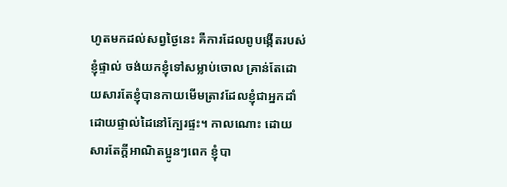ហូតមកដល់សព្វថ្ងៃនេះ គឺការដែលពូបង្កើតរបស់ខ្ញុំផ្ទាល់ ចង់យកខ្ញុំទៅសម្លាប់ចោល គ្រាន់តែដោយសារតែខ្ញុំបានកាយមើមត្រាវដែលខ្ញុំជាអ្នកដាំដោយផ្ទាល់ដៃនៅក្បែរផ្ទះ។ កាលណោះ ដោយសារតែក្ដីអាណិតប្អូនៗពេក ខ្ញុំបា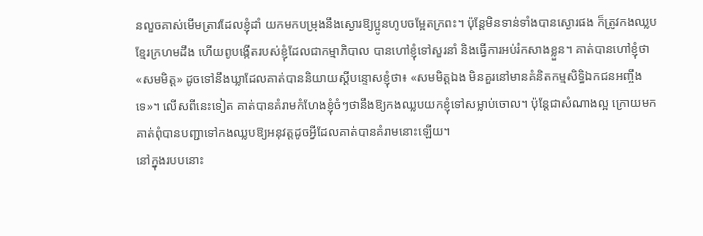នលួចគាស់មើមត្រាវដែលខ្ញុំដាំ យកមកបម្រុងនឹងស្ងោរឱ្យប្អូនហូបចម្អែតក្រពះ។ ប៉ុន្តែមិនទាន់ទាំងបានស្ងោរផង ក៏ត្រូវកងឈ្លបខ្មែរក្រហមដឹង ហើយពូបង្កើតរបស់ខ្ញុំដែលជាកម្មាភិបាល បានហៅខ្ញុំទៅសួរនាំ និងធ្វើការអប់រំកសាងខ្លួន។ គាត់បានហៅខ្ញុំថា «សមមិត្ត» ដូចទៅនឹងឃ្លាដែលគាត់បាននិយាយស្តីបន្ទោសខ្ញុំថា៖ «សមមិត្តឯង មិនគួរនៅមានគំនិតកម្មសិទ្ធិឯកជនអញ្ចឹងទេ»។ លើសពីនេះទៀត គាត់បានគំរាមកំហែងខ្ញុំចំៗថានឹងឱ្យកងឈ្លបយកខ្ញុំទៅសម្លាប់ចោល។ ប៉ុន្តែជាសំណាងល្អ ក្រោយមកគាត់ពុំបានបញ្ជាទៅកងឈ្លបឱ្យអនុវត្តដូចអ្វីដែលគាត់បានគំរាមនោះឡើយ។
នៅក្នុងរបបនោះ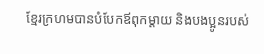ខ្មែរក្រហមបានបំបែកឪពុកម្ដាយ និងបងប្អូនរបស់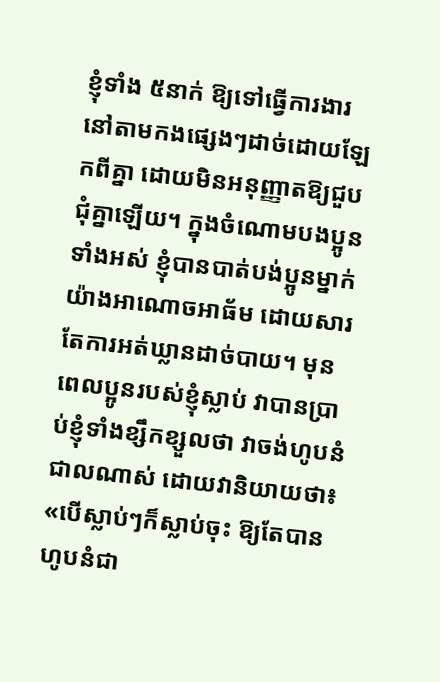ខ្ញុំទាំង ៥នាក់ ឱ្យទៅធ្វើការងារនៅតាមកងផ្សេងៗដាច់ដោយឡែកពីគ្នា ដោយមិនអនុញ្ញាតឱ្យជួបជុំគ្នាឡើយ។ ក្នុងចំណោមបងប្អូនទាំងអស់ ខ្ញុំបានបាត់បង់ប្អូនម្នាក់យ៉ាងអាណោចអាធ័ម ដោយសារតែការអត់ឃ្លានដាច់បាយ។ មុនពេលប្អូនរបស់ខ្ញុំស្លាប់ វាបានប្រាប់ខ្ញុំទាំងខ្សឹកខ្សួលថា វាចង់ហូបនំជាលណាស់ ដោយវានិយាយថា៖ «បើស្លាប់ៗក៏ស្លាប់ចុះ ឱ្យតែបានហូបនំជា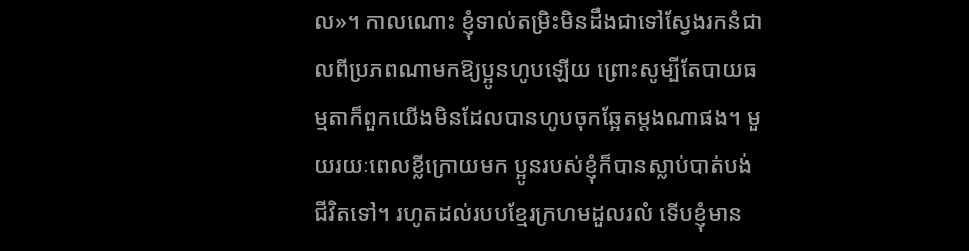ល»។ កាលណោះ ខ្ញុំទាល់តម្រិះមិនដឹងជាទៅស្វែងរកនំជាលពីប្រភពណាមកឱ្យប្អូនហូបឡើយ ព្រោះសូម្បីតែបាយធម្មតាក៏ពួកយើងមិនដែលបានហូបចុកឆ្អែតម្ដងណាផង។ មួយរយៈពេលខ្លីក្រោយមក ប្អូនរបស់ខ្ញុំក៏បានស្លាប់បាត់បង់ជីវិតទៅ។ រហូតដល់របបខ្មែរក្រហមដួលរលំ ទើបខ្ញុំមាន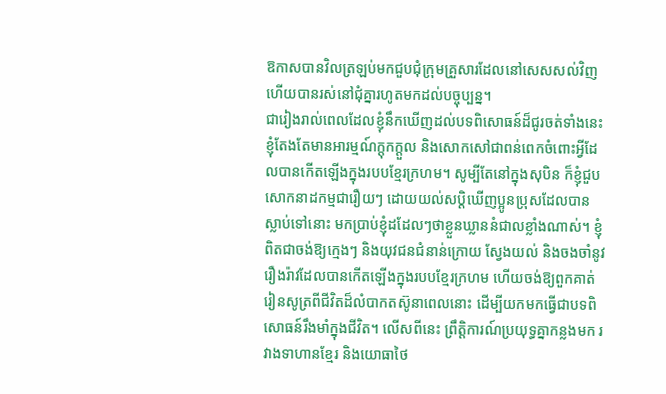ឱកាសបានវិលត្រឡប់មកជួបជុំក្រុមគ្រួសារដែលនៅសេសសល់វិញ ហើយបានរស់នៅជុំគ្នារហូតមកដល់បច្ចុប្បន្ន។
ជារៀងរាល់ពេលដែលខ្ញុំនឹកឃើញដល់បទពិសោធន៍ដ៏ជូរចត់ទាំងនេះ ខ្ញុំតែងតែមានអារម្មណ៍ក្តុកក្តួល និងសោកសៅជាពន់ពេកចំពោះអ្វីដែលបានកើតឡើងក្នុងរបបខ្មែរក្រហម។ សូម្បីតែនៅក្នុងសុបិន ក៏ខ្ញុំជួបសោកនាដកម្មជារឿយៗ ដោយយល់សប្តិឃើញប្អូនប្រុសដែលបានស្លាប់ទៅនោះ មកប្រាប់ខ្ញុំដដែលៗថាខ្លួនឃ្លាននំជាលខ្លាំងណាស់។ ខ្ញុំពិតជាចង់ឱ្យក្មេងៗ និងយុវជនជំនាន់ក្រោយ ស្វែងយល់ និងចងចាំនូវរឿងរ៉ាវដែលបានកើតឡើងក្នុងរបបខ្មែរក្រហម ហើយចង់ឱ្យពួកគាត់រៀនសូត្រពីជីវិតដ៏លំបាកតស៊ូនាពេលនោះ ដើម្បីយកមកធ្វើជាបទពិសោធន៍រឹងមាំក្នុងជីវិត។ លើសពីនេះ ព្រឹត្តិការណ៍ប្រយុទ្ធគ្នាកន្លងមក រវាងទាហានខ្មែរ និងយោធាថៃ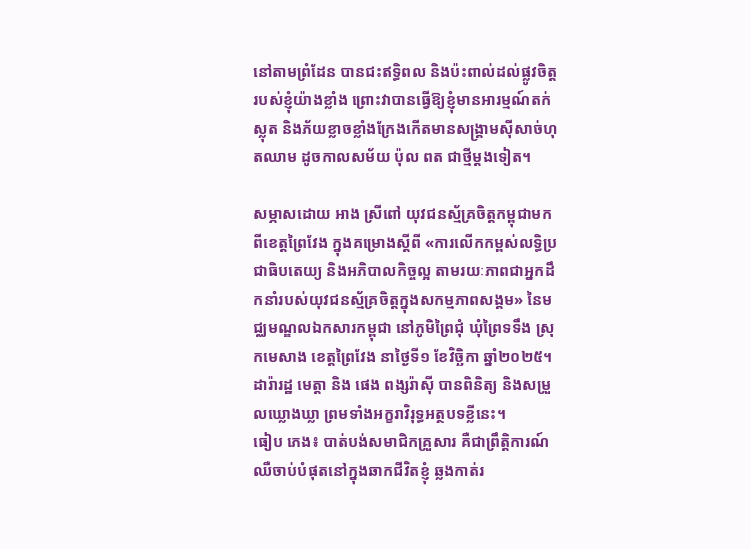នៅតាមព្រំដែន បានជះឥទ្ធិពល និងប៉ះពាល់ដល់ផ្លូវចិត្តរបស់ខ្ញុំយ៉ាងខ្លាំង ព្រោះវាបានធ្វើឱ្យខ្ញុំមានអារម្មណ៍តក់ស្លុត និងភ័យខ្លាចខ្លាំងក្រែងកើតមានសង្គ្រាមស៊ីសាច់ហុតឈាម ដូចកាលសម័យ ប៉ុល ពត ជាថ្មីម្ដងទៀត។

សម្ភាសដោយ អាង ស្រីពៅ យុវជនស្ម័គ្រចិត្តកម្ពុជាមកពីខេត្តព្រៃវែង ក្នុងគម្រោងស្តីពី «ការលើកកម្ពស់លទ្ធិប្រជាធិបតេយ្យ និងអភិបាលកិច្ចល្អ តាមរយៈភាពជាអ្នកដឹកនាំរបស់យុវជនស្ម័គ្រចិត្តក្នុងសកម្មភាពសង្គម» នៃមជ្ឈមណ្ឌលឯកសារកម្ពុជា នៅភូមិព្រៃជុំ ឃុំព្រៃទទឹង ស្រុកមេសាង ខេត្តព្រៃវែង នាថ្ងៃទី១ ខែវិច្ឆិកា ឆ្នាំ២០២៥។
ដារ៉ារដ្ឋ មេត្តា និង ផេង ពង្សរ៉ាស៊ី បានពិនិត្យ និងសម្រួលឃ្លោងឃ្លា ព្រមទាំងអក្ខរាវិរុទ្ធអត្ថបទខ្លីនេះ។
ធៀប ភេង៖ បាត់បង់សមាជិកគ្រួសារ គឺជាព្រឹត្តិការណ៍ឈឺចាប់បំផុតនៅក្នុងឆាកជីវិតខ្ញុំ ឆ្លងកាត់រ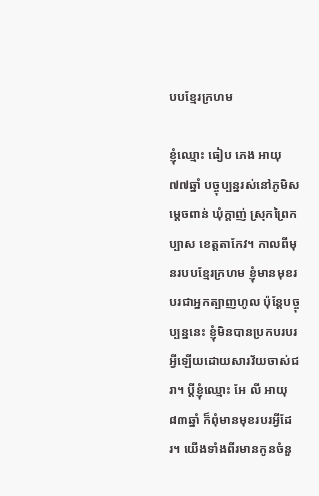បបខ្មែរក្រហម

ខ្ញុំឈ្មោះ ធៀប ភេង អាយុ ៧៧ឆ្នាំ បច្ចុប្បន្នរស់នៅភូមិសម្ដេចពាន់ ឃុំក្ដាញ់ ស្រុកព្រៃកប្បាស ខេត្តតាកែវ។ កាលពីមុនរបបខ្មែរក្រហម ខ្ញុំមានមុខរបរជាអ្នកត្បាញហូល ប៉ុន្តែបច្ចុប្បន្ននេះ ខ្ញុំមិនបានប្រកបរបរអ្វីឡើយដោយសារវ័យចាស់ជរា។ ប្តីខ្ញុំឈ្មោះ អែ លី អាយុ ៨៣ឆ្នាំ ក៏ពុំមានមុខរបរអ្វីដែរ។ យើងទាំងពីរមានកូនចំនួ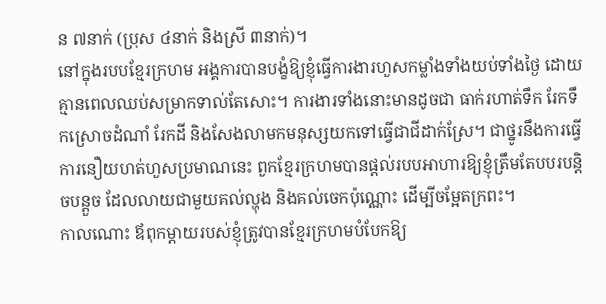ន ៧នាក់ (ប្រុស ៤នាក់ និងស្រី ៣នាក់)។
នៅក្នុងរបបខ្មែរក្រហម អង្គការបានបង្ខំឱ្យខ្ញុំធ្វើការងារហួសកម្លាំងទាំងយប់ទាំងថ្ងៃ ដោយគ្មានពេលឈប់សម្រាកទាល់តែសោះ។ ការងារទាំងនោះមានដូចជា ធាក់រហាត់ទឹក រែកទឹកស្រោចដំណាំ រែកដី និងសែងលាមកមនុស្សយកទៅធ្វើជាជីដាក់ស្រែ។ ជាថ្នូរនឹងការធ្វើការនឿយហត់ហួសប្រមាណនេះ ពួកខ្មែរក្រហមបានផ្តល់របបអាហារឱ្យខ្ញុំត្រឹមតែបបរបន្តិចបន្តួច ដែលលាយជាមួយគល់ល្ហុង និងគល់ចេកប៉ុណ្ណោះ ដើម្បីចម្អែតក្រពះ។
កាលណោះ ឪពុកម្ដាយរបស់ខ្ញុំត្រូវបានខ្មែរក្រហមបំបែកឱ្យ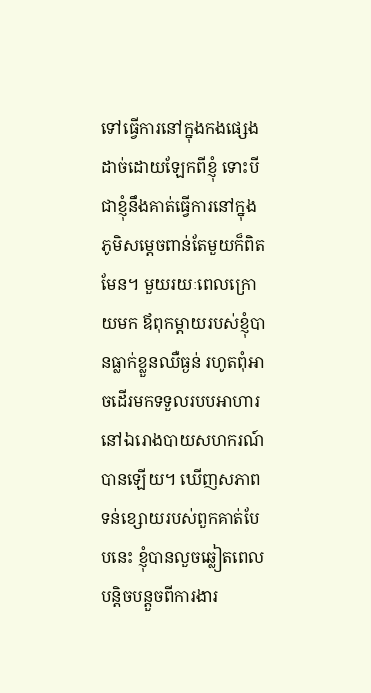ទៅធ្វើការនៅក្នុងកងផ្សេងដាច់ដោយឡែកពីខ្ញុំ ទោះបីជាខ្ញុំនឹងគាត់ធ្វើការនៅក្នុងភូមិសម្ដេចពាន់តែមួយក៏ពិតមែន។ មួយរយៈពេលក្រោយមក ឪពុកម្ដាយរបស់ខ្ញុំបានធ្លាក់ខ្លួនឈឺធ្ងន់ រហូតពុំអាចដើរមកទទួលរបបអាហារនៅឯរោងបាយសហករណ៍បានឡើយ។ ឃើញសភាពទន់ខ្សោយរបស់ពួកគាត់បែបនេះ ខ្ញុំបានលួចឆ្លៀតពេលបន្តិចបន្តួចពីការងារ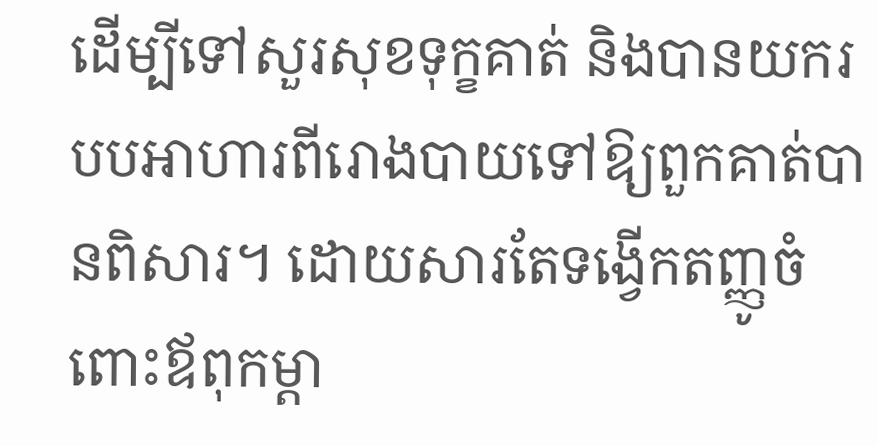ដើម្បីទៅសួរសុខទុក្ខគាត់ និងបានយករបបអាហារពីរោងបាយទៅឱ្យពួកគាត់បានពិសារ។ ដោយសារតែទង្វើកតញ្ញូចំពោះឪពុកម្ដា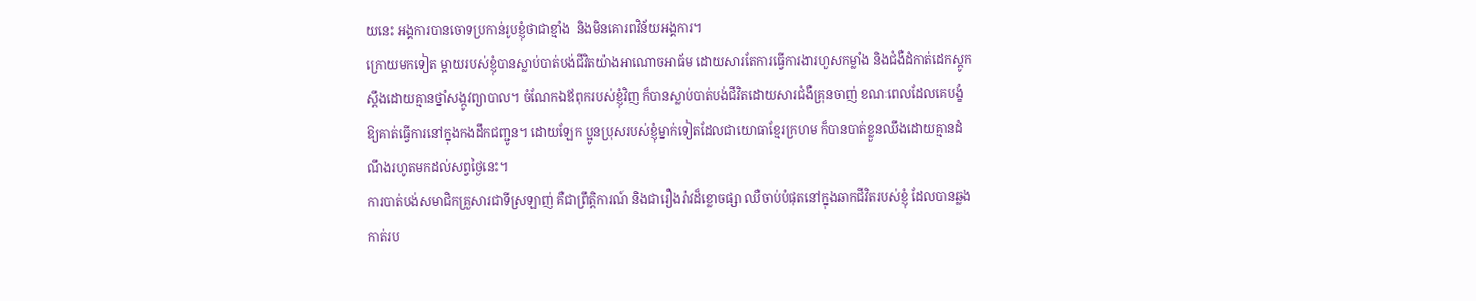យនេះ អង្គការបានចោទប្រកាន់រូបខ្ញុំថាជាខ្មាំង  និងមិនគោរពវិន័យអង្គការ។
ក្រោយមកទៀត ម្តាយរបស់ខ្ញុំបានស្លាប់បាត់បង់ជីវិតយ៉ាងអាណោចអាធ័ម ដោយសារតែការធ្វើការងារហួសកម្លាំង និងជំងឺដំកាត់ដេកស្តូកស្តឹងដោយគ្មានថ្នាំសង្កូវព្យាបាល។ ចំណែកឯឪពុករបស់ខ្ញុំវិញ ក៏បានស្លាប់បាត់បង់ជីវិតដោយសារជំងឺគ្រុនចាញ់ ខណៈពេលដែលគេបង្ខំឱ្យគាត់ធ្វើការនៅក្នុងកងដឹកជញ្ជូន។ ដោយឡែក ប្អូនប្រុសរបស់ខ្ញុំម្នាក់ទៀតដែលជាយោធាខ្មែរក្រហម ក៏បានបាត់ខ្លួនឈឹងដោយគ្មានដំណឹងរហូតមកដល់សព្វថ្ងៃនេះ។
ការបាត់បង់សមាជិកគ្រួសារជាទីស្រឡាញ់ គឺជាព្រឹត្តិការណ៍ និងជារឿងរ៉ាវដ៏ខ្លោចផ្សា ឈឺចាប់បំផុតនៅក្នុងឆាកជីវិតរបស់ខ្ញុំ ដែលបានឆ្លងកាត់រប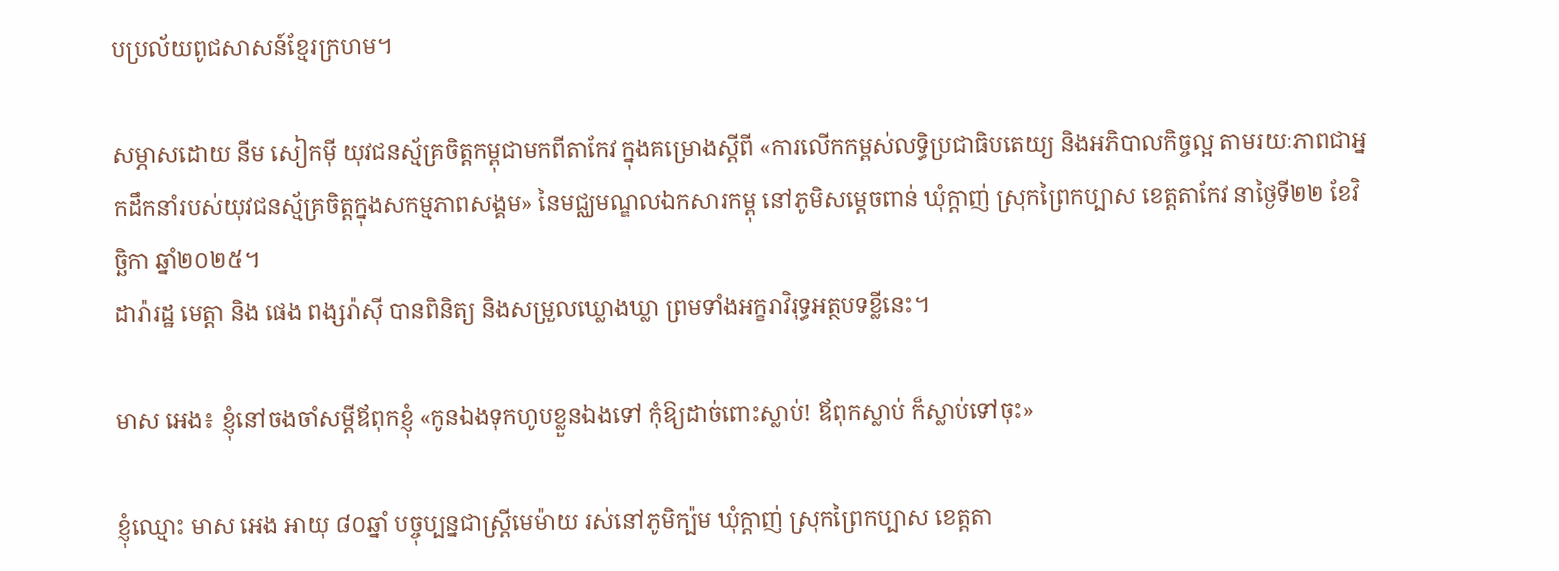បប្រល័យពូជសាសន៍ខ្មែរក្រហម។

សម្ភាសដោយ នីម សៀកម៉ី យុវជនស្ម័គ្រចិត្តកម្ពុជាមកពីតាកែវ ក្នុងគម្រោងស្តីពី «ការលើកកម្ពស់លទ្ធិប្រជាធិបតេយ្យ និងអភិបាលកិច្ចល្អ តាមរយៈភាពជាអ្នកដឹកនាំរបស់យុវជនស្ម័គ្រចិត្តក្នុងសកម្មភាពសង្គម» នៃមជ្ឈមណ្ឌលឯកសារកម្ពុ នៅភូមិសម្ដេចពាន់ ឃុំក្ដាញ់ ស្រុកព្រៃកប្បាស ខេត្តតាកែវ នាថ្ងៃទី២២ ខែវិច្ឆិកា ឆ្នាំ២០២៥។
ដារ៉ារដ្ឋ មេត្តា និង ផេង ពង្សរ៉ាស៊ី បានពិនិត្យ និងសម្រួលឃ្លោងឃ្លា ព្រមទាំងអក្ខរាវិរុទ្ធអត្ថបទខ្លីនេះ។

មាស អេង៖ ខ្ញុំនៅចងចាំសម្ដីឪពុកខ្ញុំ «កូនឯងទុកហូបខ្លួនឯងទៅ កុំឱ្យដាច់ពោះស្លាប់! ឪពុកស្លាប់ ក៏ស្លាប់ទៅចុះ»

ខ្ញុំឈ្មោះ មាស អេង អាយុ ៨០ឆ្នាំ បច្ចុប្បន្នជាស្ត្រីមេម៉ាយ រស់នៅភូមិក្ប៉ម ឃុំក្ដាញ់ ស្រុកព្រៃកប្បាស ខេត្តតា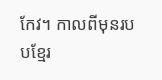កែវ។ កាលពីមុនរបបខ្មែរ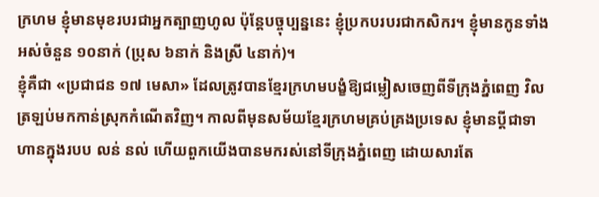ក្រហម ខ្ញុំមានមុខរបរជាអ្នកត្បាញហូល ប៉ុន្តែបច្ចុប្បន្ននេះ ខ្ញុំប្រកបរបរជាកសិករ។ ខ្ញុំមានកូនទាំងអស់ចំនួន ១០នាក់ (ប្រុស ៦នាក់ និងស្រី ៤នាក់)។
ខ្ញុំគឺជា «ប្រជាជន ១៧ មេសា» ដែលត្រូវបានខ្មែរក្រហមបង្ខំឱ្យជម្លៀសចេញពីទីក្រុងភ្នំពេញ វិលត្រឡប់មកកាន់ស្រុកកំណើតវិញ។ កាលពីមុនសម័យខ្មែរក្រហមគ្រប់គ្រងប្រទេស ខ្ញុំមានប្តីជាទាហានក្នុងរបប លន់ នល់ ហើយពួកយើងបានមករស់នៅទីក្រុងភ្នំពេញ ដោយសារតែ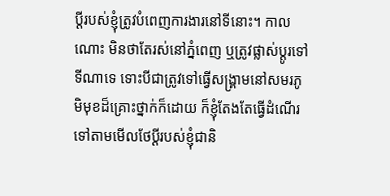ប្តីរបស់ខ្ញុំត្រូវបំពេញការងារនៅទីនោះ។ កាលណោះ មិនថាតែរស់នៅភ្នំពេញ ឬត្រូវផ្លាស់ប្ដូរទៅទីណាទេ ទោះបីជាត្រូវទៅធ្វើសង្គ្រាមនៅសមរភូមិមុខដ៏គ្រោះថ្នាក់ក៏ដោយ ក៏ខ្ញុំតែងតែធ្វើដំណើរទៅតាមមើលថែប្តីរបស់ខ្ញុំជានិ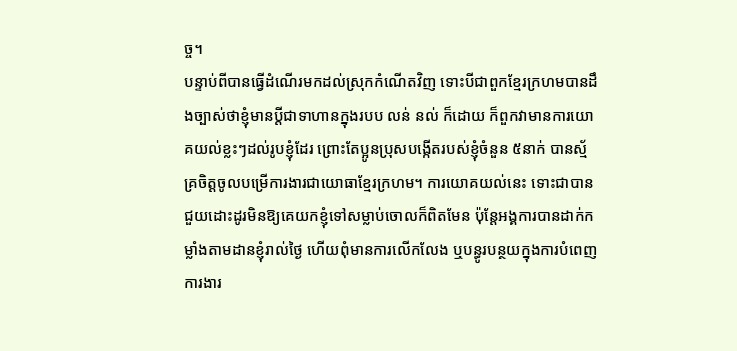ច្ច។
បន្ទាប់ពីបានធ្វើដំណើរមកដល់ស្រុកកំណើតវិញ ទោះបីជាពួកខ្មែរក្រហមបានដឹងច្បាស់ថាខ្ញុំមានប្តីជាទាហានក្នុងរបប លន់ នល់ ក៏ដោយ ក៏ពួកវាមានការយោគយល់ខ្លះៗដល់រូបខ្ញុំដែរ ព្រោះតែប្អូនប្រុសបង្កើតរបស់ខ្ញុំចំនួន ៥នាក់ បានស្ម័គ្រចិត្តចូលបម្រើការងារជាយោធាខ្មែរក្រហម។ ការយោគយល់នេះ ទោះជាបានជួយដោះដូរមិនឱ្យគេយកខ្ញុំទៅសម្លាប់ចោលក៏ពិតមែន ប៉ុន្តែអង្គការបានដាក់កម្លាំងតាមដានខ្ញុំរាល់ថ្ងៃ ហើយពុំមានការលើកលែង ឬបន្ធូរបន្ថយក្នុងការបំពេញការងារ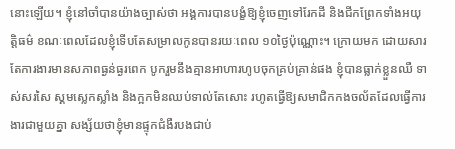នោះឡើយ។ ខ្ញុំនៅចាំបានយ៉ាងច្បាស់ថា អង្គការបានបង្ខំឱ្យខ្ញុំចេញទៅរែកដី និងជីកព្រែកទាំងអយុត្តិធម៌ ខណៈពេលដែលខ្ញុំទើបតែសម្រាលកូនបានរយៈពេល ១០ថ្ងៃប៉ុណ្ណោះ។ ក្រោយមក ដោយសារតែការងារមានសភាពធ្ងន់ធ្ងរពេក បូករួមនឹងគ្មានអាហារហូបចុកគ្រប់គ្រាន់ផង ខ្ញុំបានធ្លាក់ខ្លួនឈឺ ទាស់សរសៃ ស្គមស្លេកស្លាំង និងក្អកមិនឈប់ទាល់តែសោះ រហូតធ្វើឱ្យសមាជិកកងចល័តដែលធ្វើការងារជាមួយគ្នា សង្ស័យថាខ្ញុំមានផ្ទុកជំងឺរបងជាប់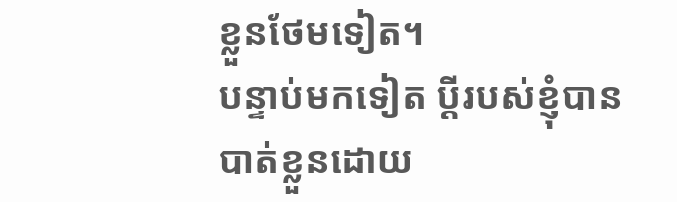ខ្លួនថែមទៀត។
បន្ទាប់មកទៀត ប្តីរបស់ខ្ញុំបានបាត់ខ្លួនដោយ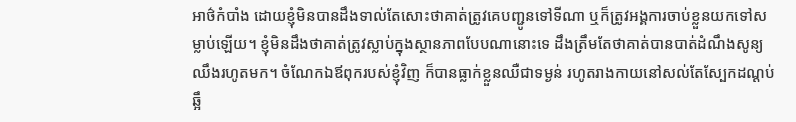អាថ៌កំបាំង ដោយខ្ញុំមិនបានដឹងទាល់តែសោះថាគាត់ត្រូវគេបញ្ជូនទៅទីណា ឬក៏ត្រូវអង្គការចាប់ខ្លួនយកទៅសម្លាប់ឡើយ។ ខ្ញុំមិនដឹងថាគាត់ត្រូវស្លាប់ក្នុងស្ថានភាពបែបណានោះទេ ដឹងត្រឹមតែថាគាត់បានបាត់ដំណឹងសូន្យឈឹងរហូតមក។ ចំណែកឯឪពុករបស់ខ្ញុំវិញ ក៏បានធ្លាក់ខ្លួនឈឺជាទម្ងន់ រហូតរាងកាយនៅសល់តែស្បែកដណ្ដប់ឆ្អឹ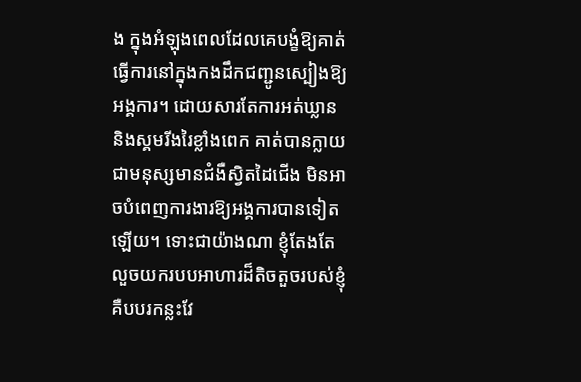ង ក្នុងអំឡុងពេលដែលគេបង្ខំឱ្យគាត់ធ្វើការនៅក្នុងកងដឹកជញ្ជូនស្បៀងឱ្យអង្គការ។ ដោយសារតែការអត់ឃ្លាន និងស្គមរីងរៃខ្លាំងពេក គាត់បានក្លាយជាមនុស្សមានជំងឺស្វិតដៃជើង មិនអាចបំពេញការងារឱ្យអង្គការបានទៀតឡើយ។ ទោះជាយ៉ាងណា ខ្ញុំតែងតែលួចយករបបអាហារដ៏តិចតួចរបស់ខ្ញុំ គឺបបរកន្លះវែ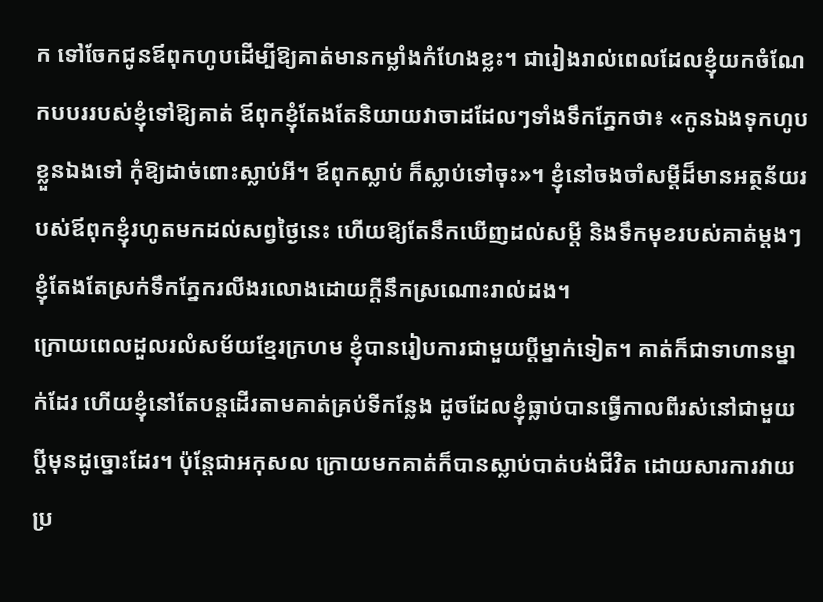ក ទៅចែកជូនឪពុកហូបដើម្បីឱ្យគាត់មានកម្លាំងកំហែងខ្លះ។ ជារៀងរាល់ពេលដែលខ្ញុំយកចំណែកបបររបស់ខ្ញុំទៅឱ្យគាត់ ឪពុកខ្ញុំតែងតែនិយាយវាចាដដែលៗទាំងទឹកភ្នែកថា៖ «កូនឯងទុកហូបខ្លួនឯងទៅ កុំឱ្យដាច់ពោះស្លាប់អី។ ឪពុកស្លាប់ ក៏ស្លាប់ទៅចុះ»។ ខ្ញុំនៅចងចាំសម្ដីដ៏មានអត្ថន័យរបស់ឪពុកខ្ញុំរហូតមកដល់សព្វថ្ងៃនេះ ហើយឱ្យតែនឹកឃើញដល់សម្ដី និងទឹកមុខរបស់គាត់ម្ដងៗ ខ្ញុំតែងតែស្រក់ទឹកភ្នែករលីងរលោងដោយក្តីនឹកស្រណោះរាល់ដង។
ក្រោយពេលដួលរលំសម័យខ្មែរក្រហម ខ្ញុំបានរៀបការជាមួយប្តីម្នាក់ទៀត។ គាត់ក៏ជាទាហានម្នាក់ដែរ ហើយខ្ញុំនៅតែបន្តដើរតាមគាត់គ្រប់ទីកន្លែង ដូចដែលខ្ញុំធ្លាប់បានធ្វើកាលពីរស់នៅជាមួយប្តីមុនដូច្នោះដែរ។ ប៉ុន្តែជាអកុសល ក្រោយមកគាត់ក៏បានស្លាប់បាត់បង់ជីវិត ដោយសារការវាយប្រ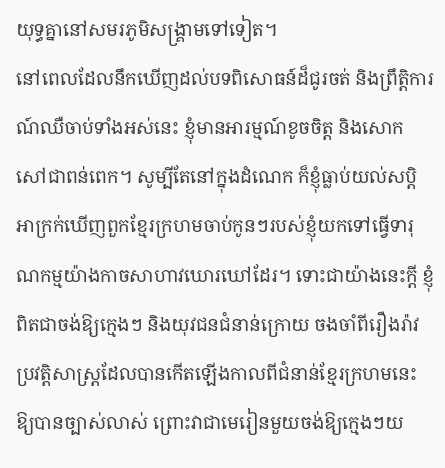យុទ្ធគ្នានៅសមរភូមិសង្គ្រាមទៅទៀត។
នៅពេលដែលនឹកឃើញដល់បទពិសោធន៍ដ៏ជូរចត់ និងព្រឹត្តិការណ៍ឈឺចាប់ទាំងអស់នេះ ខ្ញុំមានអារម្មណ៍ខូចចិត្ត និងសោកសៅជាពន់ពេក។ សូម្បីតែនៅក្នុងដំណេក ក៏ខ្ញុំធ្លាប់យល់សប្តិអាក្រក់ឃើញពួកខ្មែរក្រហមចាប់កូនៗរបស់ខ្ញុំយកទៅធ្វើទារុណកម្មយ៉ាងកាចសាហាវឃោរឃៅដែរ។ ទោះជាយ៉ាងនេះក្ដី ខ្ញុំពិតជាចង់ឱ្យក្មេងៗ និងយុវជនជំនាន់ក្រោយ ចងចាំពីរឿងរ៉ាវប្រវត្តិសាស្ត្រដែលបានកើតឡើងកាលពីជំនាន់ខ្មែរក្រហមនេះឱ្យបានច្បាស់លាស់ ព្រោះវាជាមេរៀនមួយចង់ឱ្យក្មេងៗយ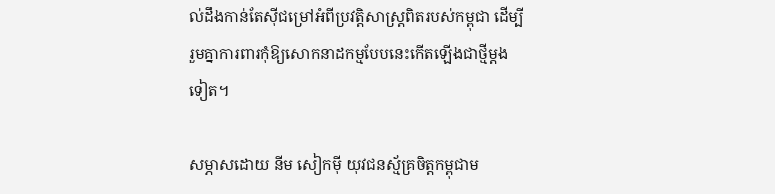ល់ដឹងកាន់តែស៊ីជម្រៅអំពីប្រវត្តិសាស្ត្រពិតរបស់កម្ពុជា ដើម្បីរួមគ្នាការពារកុំឱ្យសោកនាដកម្មបែបនេះកើតឡើងជាថ្មីម្ដងទៀត។

សម្ភាសដោយ នីម សៀកម៉ី យុវជនស្ម័គ្រចិត្តកម្ពុជាម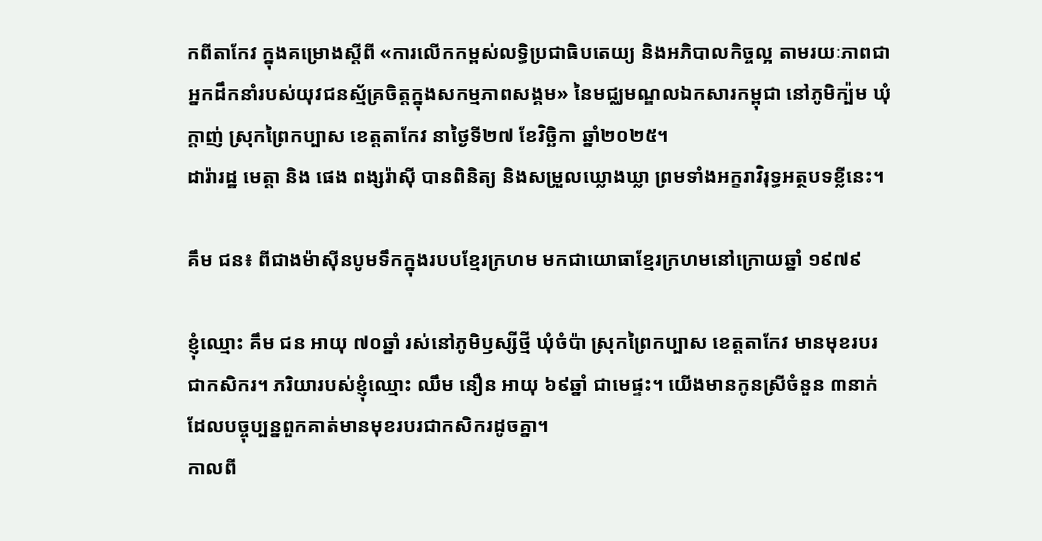កពីតាកែវ ក្នុងគម្រោងស្តីពី «ការលើកកម្ពស់លទ្ធិប្រជាធិបតេយ្យ និងអភិបាលកិច្ចល្អ តាមរយៈភាពជាអ្នកដឹកនាំរបស់យុវជនស្ម័គ្រចិត្តក្នុងសកម្មភាពសង្គម» នៃមជ្ឈមណ្ឌលឯកសារកម្ពុជា នៅភូមិក្ប៉ម ឃុំក្ដាញ់ ស្រុកព្រៃកប្បាស ខេត្តតាកែវ នាថ្ងៃទី២៧ ខែវិច្ឆិកា ឆ្នាំ២០២៥។
ដារ៉ារដ្ឋ មេត្តា និង ផេង ពង្សរ៉ាស៊ី បានពិនិត្យ និងសម្រួលឃ្លោងឃ្លា ព្រមទាំងអក្ខរាវិរុទ្ធអត្ថបទខ្លីនេះ។

គឹម ជន៖ ពីជាងម៉ាស៊ីនបូមទឹកក្នុងរបបខ្មែរក្រហម មកជាយោធាខ្មែរក្រហមនៅក្រោយឆ្នាំ ១៩៧៩

ខ្ញុំឈ្មោះ គឹម ជន អាយុ ៧០ឆ្នាំ រស់នៅភូមិឫស្សីថ្មី ឃុំចំប៉ា ស្រុកព្រៃកប្បាស ខេត្តតាកែវ មានមុខរបរជាកសិករ។ ភរិយារបស់ខ្ញុំឈ្មោះ ឈឹម នឿន អាយុ ៦៩ឆ្នាំ ជាមេផ្ទះ។ យើងមានកូនស្រីចំនួន ៣នាក់ ដែលបច្ចុប្បន្នពួកគាត់មានមុខរបរជាកសិករដូចគ្នា។
កាលពី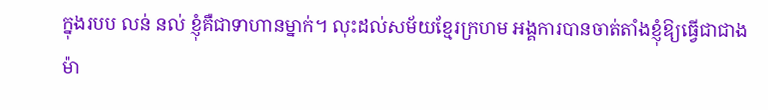ក្នុងរបប លន់ នល់ ខ្ញុំគឺជាទាហានម្នាក់។ លុះដល់សម័យខ្មែរក្រហម អង្គការបានចាត់តាំងខ្ញុំឱ្យធ្វើជាជាងម៉ា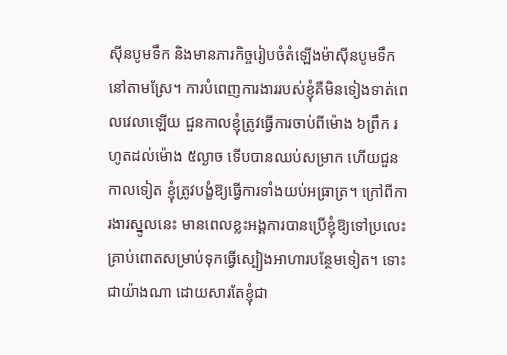ស៊ីនបូមទឹក និងមានភារកិច្ចរៀបចំតំឡើងម៉ាស៊ីនបូមទឹកនៅតាមស្រែ។ ការបំពេញការងាររបស់ខ្ញុំគឺមិនទៀងទាត់ពេលវេលាឡើយ ជួនកាលខ្ញុំត្រូវធ្វើការចាប់ពីម៉ោង ៦ព្រឹក រហូតដល់ម៉ោង ៥ល្ងាច ទើបបានឈប់សម្រាក ហើយជួនកាលទៀត ខ្ញុំត្រូវបង្ខំឱ្យធ្វើការទាំងយប់អធ្រាត្រ។ ក្រៅពីការងារស្នូលនេះ មានពេលខ្លះអង្គការបានប្រើខ្ញុំឱ្យទៅប្រលេះគ្រាប់ពោតសម្រាប់ទុកធ្វើស្បៀងអាហារបន្ថែមទៀត។ ទោះជាយ៉ាងណា ដោយសារតែខ្ញុំជា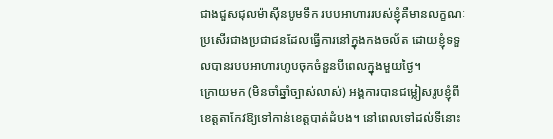ជាងជួសជុលម៉ាស៊ីនបូមទឹក របបអាហាររបស់ខ្ញុំគឺមានលក្ខណៈប្រសើរជាងប្រជាជនដែលធ្វើការនៅក្នុងកងចល័ត ដោយខ្ញុំទទួលបានរបបអាហារហូបចុកចំនួនបីពេលក្នុងមួយថ្ងៃ។
ក្រោយមក (មិនចាំឆ្នាំច្បាស់លាស់) អង្គការបានជម្លៀសរូបខ្ញុំពីខេត្តតាកែវឱ្យទៅកាន់ខេត្តបាត់ដំបង។ នៅពេលទៅដល់ទីនោះ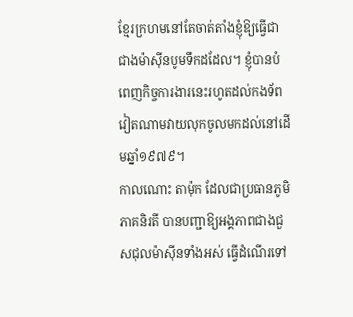ខ្មែរក្រហមនៅតែចាត់តាំងខ្ញុំឱ្យធ្វើជាជាងម៉ាស៊ីនបូមទឹកដដែល។ ខ្ញុំបានបំពេញកិច្ចការងារនេះរហូតដល់កងទ័ពវៀតណាមវាយលុកចូលមកដល់នៅដើមឆ្នាំ១៩៧៩។
កាលណោះ តាម៉ុក ដែលជាប្រធានភូមិភាគនិរតី បានបញ្ជាឱ្យអង្គភាពជាងជួសជុលម៉ាស៊ីនទាំងអស់ ធ្វើដំណើរទៅ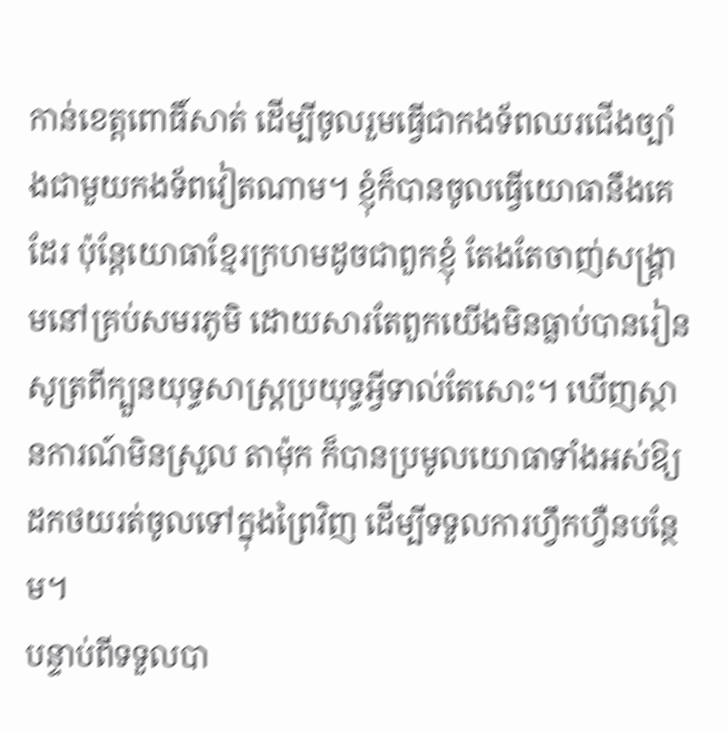កាន់ខេត្តពោធិ៍សាត់ ដើម្បីចូលរួមធ្វើជាកងទ័ពឈរជើងច្បាំងជាមួយកងទ័ពវៀតណាម។ ខ្ញុំក៏បានចូលធ្វើយោធានឹងគេដែរ ប៉ុន្តែយោធាខ្មែរក្រហមដូចជាពួកខ្ញុំ តែងតែចាញ់សង្គ្រាមនៅគ្រប់សមរភូមិ ដោយសារតែពួកយើងមិនធ្លាប់បានរៀនសូត្រពីក្បួនយុទ្ធសាស្ត្រប្រយុទ្ធអ្វីទាល់តែសោះ។ ឃើញស្ថានការណ៍មិនស្រួល តាម៉ុក ក៏បានប្រមូលយោធាទាំងអស់ឱ្យដកថយរត់ចូលទៅក្នុងព្រៃវិញ ដើម្បីទទួលការហ្វឹកហ្វឺនបន្ថែម។
បន្ទាប់ពីទទួលបា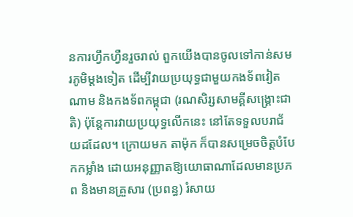នការហ្វឹកហ្វឺនរួចរាល់ ពួកយើងបានចូលទៅកាន់សមរភូមិម្ដងទៀត ដើម្បីវាយប្រយុទ្ធជាមួយកងទ័ពវៀតណាម និងកងទ័ពកម្ពុជា (រណសិរ្សសាមគ្គីសង្គ្រោះជាតិ) ប៉ុន្តែការវាយប្រយុទ្ធលើកនេះ នៅតែទទួលបរាជ័យដដែល។ ក្រោយមក តាម៉ុក ក៏បានសម្រេចចិត្តបំបែកកម្លាំង ដោយអនុញ្ញាតឱ្យយោធាណាដែលមានប្រភព និងមានគ្រួសារ (ប្រពន្ធ) រំសាយ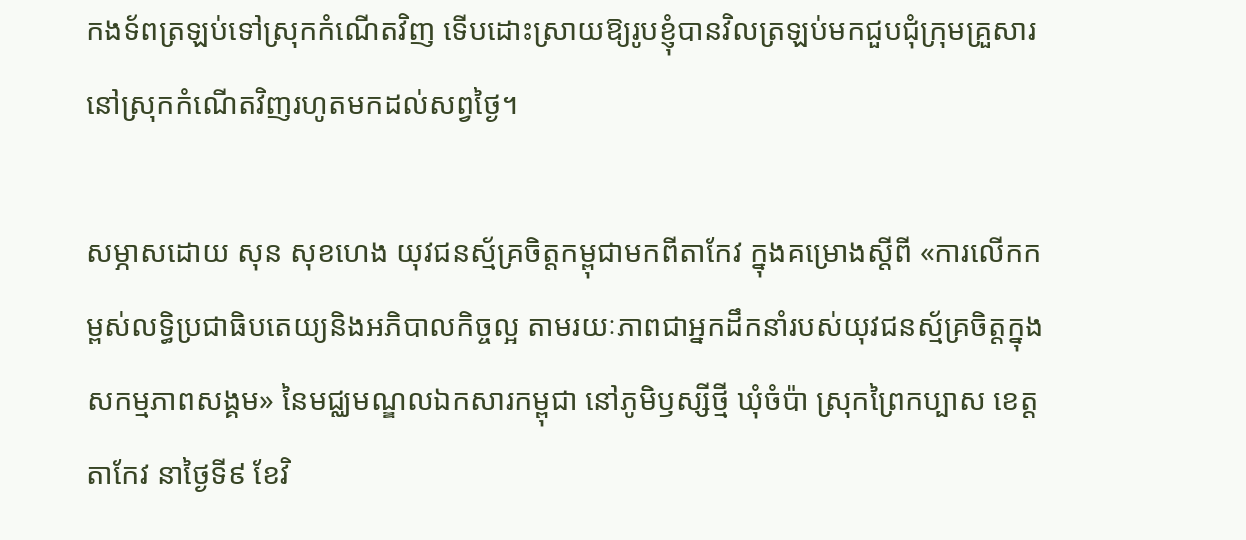កងទ័ពត្រឡប់ទៅស្រុកកំណើតវិញ ទើបដោះស្រាយឱ្យរូបខ្ញុំបានវិលត្រឡប់មកជួបជុំក្រុមគ្រួសារនៅស្រុកកំណើតវិញរហូតមកដល់សព្វថ្ងៃ។

សម្ភាសដោយ សុន សុខហេង យុវជនស្ម័គ្រចិត្តកម្ពុជាមកពីតាកែវ ក្នុងគម្រោងស្តីពី «ការលើកកម្ពស់លទ្ធិប្រជាធិបតេយ្យនិងអភិបាលកិច្ចល្អ តាមរយៈភាពជាអ្នកដឹកនាំរបស់យុវជនស្ម័គ្រចិត្តក្នុងសកម្មភាពសង្គម» នៃមជ្ឈមណ្ឌលឯកសារកម្ពុជា នៅភូមិឫស្សីថ្មី ឃុំចំប៉ា ស្រុកព្រៃកប្បាស ខេត្តតាកែវ នាថ្ងៃទី៩ ខែវិ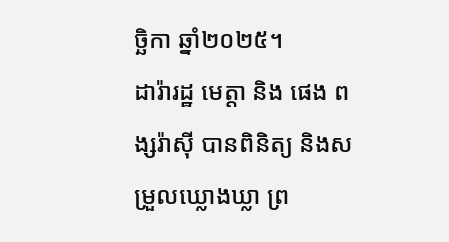ច្ឆិកា ឆ្នាំ២០២៥។
ដារ៉ារដ្ឋ មេត្តា និង ផេង ពង្សរ៉ាស៊ី បានពិនិត្យ និងសម្រួលឃ្លោងឃ្លា ព្រ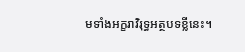មទាំងអក្ខរាវិរុទ្ធអត្ថបទខ្លីនេះ។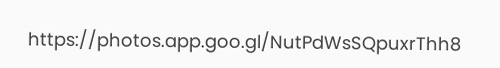https://photos.app.goo.gl/NutPdWsSQpuxrThh8